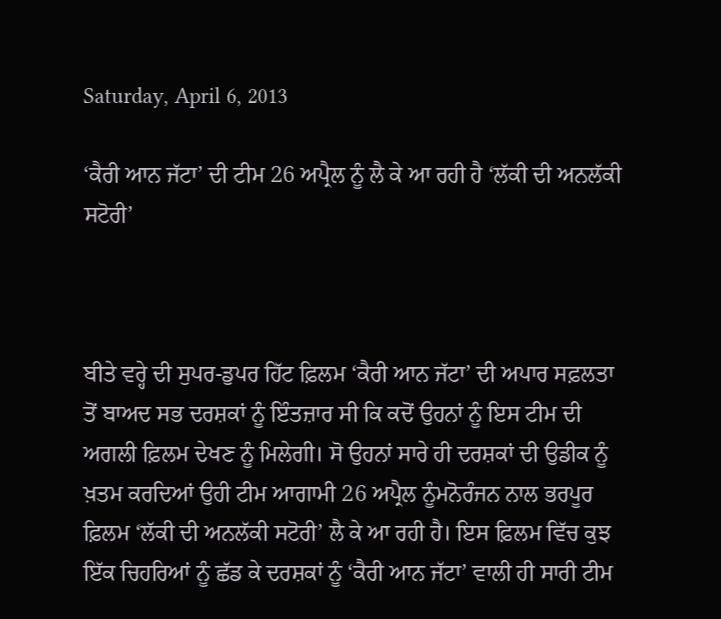Saturday, April 6, 2013

‘ਕੈਰੀ ਆਨ ਜੱਟਾ’ ਦੀ ਟੀਮ 26 ਅਪ੍ਰੈਲ ਨੂੰ ਲੈ ਕੇ ਆ ਰਹੀ ਹੈ ‘ਲੱਕੀ ਦੀ ਅਨਲੱਕੀ ਸਟੋਰੀ’



ਬੀਤੇ ਵਰ੍ਹੇ ਦੀ ਸੁਪਰ-ਡੁਪਰ ਹਿੱਟ ਫ਼ਿਲਮ ‘ਕੈਰੀ ਆਨ ਜੱਟਾ’ ਦੀ ਅਪਾਰ ਸਫ਼ਲਤਾ ਤੋਂ ਬਾਅਦ ਸਭ ਦਰਸ਼ਕਾਂ ਨੂੰ ਇੰਤਜ਼ਾਰ ਸੀ ਕਿ ਕਦੋਂ ਉਹਨਾਂ ਨੂੰ ਇਸ ਟੀਮ ਦੀ ਅਗਲੀ ਫ਼ਿਲਮ ਦੇਖਣ ਨੂੰ ਮਿਲੇਗੀ। ਸੋ ਉਹਨਾਂ ਸਾਰੇ ਹੀ ਦਰਸ਼ਕਾਂ ਦੀ ਉਡੀਕ ਨੂੰ ਖ਼ਤਮ ਕਰਦਿਆਂ ਉਹੀ ਟੀਮ ਆਗਾਮੀ 26 ਅਪ੍ਰੈਲ ਨੂੰਮਨੋਰੰਜਨ ਨਾਲ ਭਰਪੂਰ ਫ਼ਿਲਮ ‘ਲੱਕੀ ਦੀ ਅਨਲੱਕੀ ਸਟੋਰੀ’ ਲੈ ਕੇ ਆ ਰਹੀ ਹੈ। ਇਸ ਫ਼ਿਲਮ ਵਿੱਚ ਕੁਝ ਇੱਕ ਚਿਹਰਿਆਂ ਨੂੰ ਛੱਡ ਕੇ ਦਰਸ਼ਕਾਂ ਨੂੰ ‘ਕੈਰੀ ਆਨ ਜੱਟਾ’ ਵਾਲੀ ਹੀ ਸਾਰੀ ਟੀਮ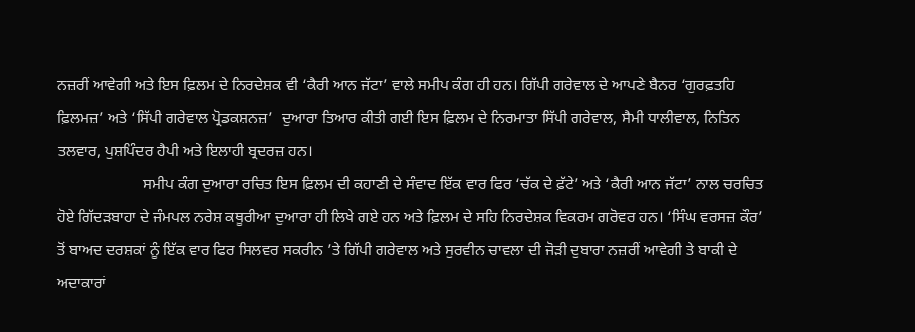ਨਜ਼ਰੀਂ ਆਵੇਗੀ ਅਤੇ ਇਸ ਫ਼ਿਲਮ ਦੇ ਨਿਰਦੇਸ਼ਕ ਵੀ ‘ਕੈਰੀ ਆਨ ਜੱਟਾ’ ਵਾਲੇ ਸਮੀਪ ਕੰਗ ਹੀ ਹਨ। ਗਿੱਪੀ ਗਰੇਵਾਲ ਦੇ ਆਪਣੇ ਬੈਨਰ ‘ਗੁਰਫ਼ਤਹਿ ਫ਼ਿਲਮਜ਼’ ਅਤੇ ‘ਸਿੱਪੀ ਗਰੇਵਾਲ ਪ੍ਰੋਡਕਸ਼ਨਜ਼’  ਦੁਆਰਾ ਤਿਆਰ ਕੀਤੀ ਗਈ ਇਸ ਫ਼ਿਲਮ ਦੇ ਨਿਰਮਾਤਾ ਸਿੱਪੀ ਗਰੇਵਾਲ, ਸੈਮੀ ਧਾਲੀਵਾਲ, ਨਿਤਿਨ ਤਲਵਾਰ, ਪੁਸ਼ਪਿੰਦਰ ਹੈਪੀ ਅਤੇ ਇਲਾਹੀ ਬ੍ਰਦਰਜ਼ ਹਨ।
                      ਸਮੀਪ ਕੰਗ ਦੁਆਰਾ ਰਚਿਤ ਇਸ ਫ਼ਿਲਮ ਦੀ ਕਹਾਣੀ ਦੇ ਸੰਵਾਦ ਇੱਕ ਵਾਰ ਫਿਰ ‘ਚੱਕ ਦੇ ਫ਼ੱਟੇ’ ਅਤੇ ‘ਕੈਰੀ ਆਨ ਜੱਟਾ’ ਨਾਲ ਚਰਚਿਤ ਹੋਏ ਗਿੱਦੜਬਾਹਾ ਦੇ ਜੰਮਪਲ ਨਰੇਸ਼ ਕਥੂਰੀਆ ਦੁਆਰਾ ਹੀ ਲਿਖੇ ਗਏ ਹਨ ਅਤੇ ਫ਼ਿਲਮ ਦੇ ਸਹਿ ਨਿਰਦੇਸ਼ਕ ਵਿਕਰਮ ਗਰੋਵਰ ਹਨ। ‘ਸਿੰਘ ਵਰਸਜ਼ ਕੌਰ’ ਤੋਂ ਬਾਅਦ ਦਰਸ਼ਕਾਂ ਨੂੰ ਇੱਕ ਵਾਰ ਫਿਰ ਸਿਲਵਰ ਸਕਰੀਨ ’ਤੇ ਗਿੱਪੀ ਗਰੇਵਾਲ ਅਤੇ ਸੁਰਵੀਨ ਚਾਵਲਾ ਦੀ ਜੋੜੀ ਦੁਬਾਰਾ ਨਜ਼ਰੀਂ ਆਵੇਗੀ ਤੇ ਬਾਕੀ ਦੇ ਅਦਾਕਾਰਾਂ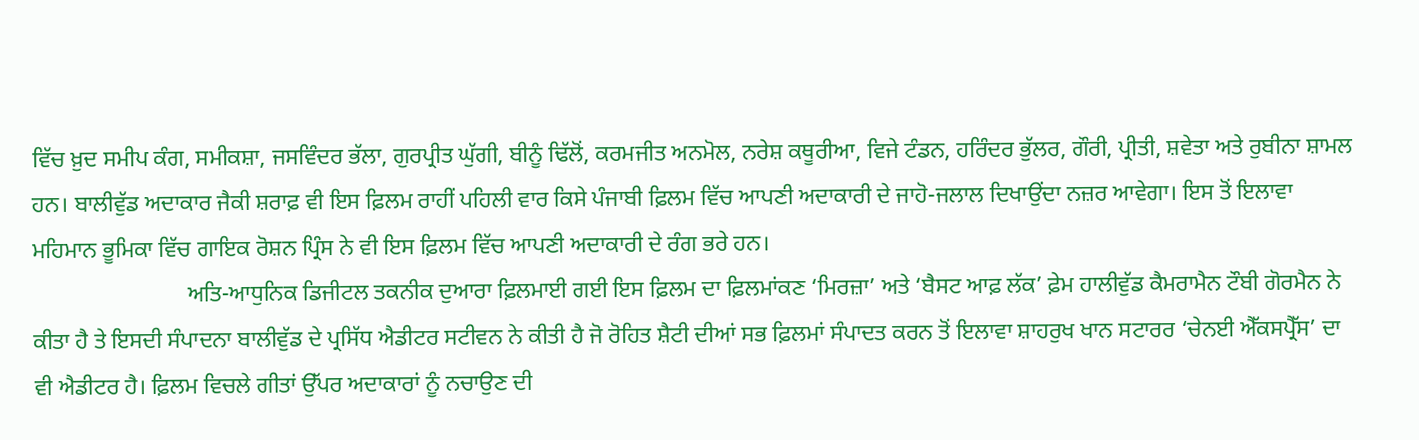ਵਿੱਚ ਖ਼ੁਦ ਸਮੀਪ ਕੰਗ, ਸਮੀਕਸ਼ਾ, ਜਸਵਿੰਦਰ ਭੱਲਾ, ਗੁਰਪ੍ਰੀਤ ਘੁੱਗੀ, ਬੀਨੂੰ ਢਿੱਲੋਂ, ਕਰਮਜੀਤ ਅਨਮੋਲ, ਨਰੇਸ਼ ਕਥੂਰੀਆ, ਵਿਜੇ ਟੰਡਨ, ਹਰਿੰਦਰ ਭੁੱਲਰ, ਗੌਰੀ, ਪ੍ਰੀਤੀ, ਸ਼ਵੇਤਾ ਅਤੇ ਰੁਬੀਨਾ ਸ਼ਾਮਲ ਹਨ। ਬਾਲੀਵੁੱਡ ਅਦਾਕਾਰ ਜੈਕੀ ਸ਼ਰਾਫ਼ ਵੀ ਇਸ ਫ਼ਿਲਮ ਰਾਹੀਂ ਪਹਿਲੀ ਵਾਰ ਕਿਸੇ ਪੰਜਾਬੀ ਫ਼ਿਲਮ ਵਿੱਚ ਆਪਣੀ ਅਦਾਕਾਰੀ ਦੇ ਜਾਹੋ-ਜਲਾਲ ਦਿਖਾਉਂਦਾ ਨਜ਼ਰ ਆਵੇਗਾ। ਇਸ ਤੋਂ ਇਲਾਵਾ ਮਹਿਮਾਨ ਭੂਮਿਕਾ ਵਿੱਚ ਗਾਇਕ ਰੋਸ਼ਨ ਪ੍ਰਿੰਸ ਨੇ ਵੀ ਇਸ ਫ਼ਿਲਮ ਵਿੱਚ ਆਪਣੀ ਅਦਾਕਾਰੀ ਦੇ ਰੰਗ ਭਰੇ ਹਨ।
                           ਅਤਿ-ਆਧੁਨਿਕ ਡਿਜੀਟਲ ਤਕਨੀਕ ਦੁਆਰਾ ਫ਼ਿਲਮਾਈ ਗਈ ਇਸ ਫ਼ਿਲਮ ਦਾ ਫ਼ਿਲਮਾਂਕਣ ‘ਮਿਰਜ਼ਾ’ ਅਤੇ ‘ਬੈਸਟ ਆਫ਼ ਲੱਕ’ ਫ਼ੇਮ ਹਾਲੀਵੁੱਡ ਕੈਮਰਾਮੈਨ ਟੌਬੀ ਗੋਰਮੈਨ ਨੇ ਕੀਤਾ ਹੈ ਤੇ ਇਸਦੀ ਸੰਪਾਦਨਾ ਬਾਲੀਵੁੱਡ ਦੇ ਪ੍ਰਸਿੱਧ ਐਡੀਟਰ ਸਟੀਵਨ ਨੇ ਕੀਤੀ ਹੈ ਜੋ ਰੋਹਿਤ ਸ਼ੈਟੀ ਦੀਆਂ ਸਭ ਫ਼ਿਲਮਾਂ ਸੰਪਾਦਤ ਕਰਨ ਤੋਂ ਇਲਾਵਾ ਸ਼ਾਹਰੁਖ ਖਾਨ ਸਟਾਰਰ ‘ਚੇਨਈ ਐੱਕਸਪ੍ਰੈੱਸ’ ਦਾ ਵੀ ਐਡੀਟਰ ਹੈ। ਫ਼ਿਲਮ ਵਿਚਲੇ ਗੀਤਾਂ ਉੱਪਰ ਅਦਾਕਾਰਾਂ ਨੂੰ ਨਚਾਉਣ ਦੀ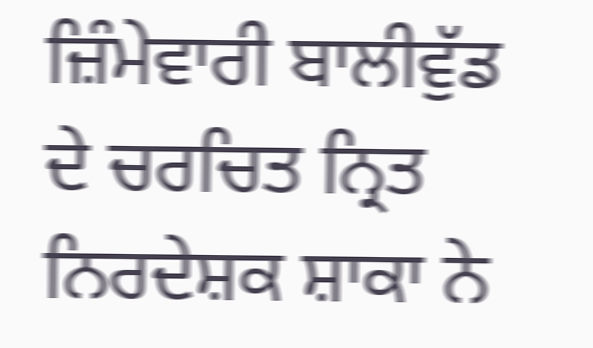ਜ਼ਿੰਮੇਵਾਰੀ ਬਾਲੀਵੁੱਡ ਦੇ ਚਰਚਿਤ ਨ੍ਰਿਤ ਨਿਰਦੇਸ਼ਕ ਸ਼ਾਕਾ ਨੇ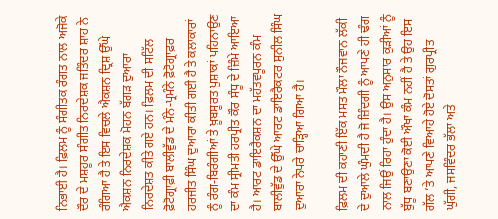ਨਿਭਾਈ ਹੈ। ਫ਼ਿਲਮ ਨੂੰ ਸੰਗੀਤਕ ਰੰਗਤ ਨਾਲ ਅਜੋਕੇ ਦੌਰ ਦੇ ਮਸ਼ਹੂਰ ਸੰਗੀਤ ਨਿਰਦੇਸ਼ਕ ਜਤਿੰਦਰ ਸ਼ਾਹ ਨੇ ਰੰਗਿਆ ਹੈ ਤੇ ਇਸ ਵਿਚਲੇ ਐਕਸ਼ਨ ਦ੍ਰਿਸ਼ ਉੱਘੇ ਐਕਸ਼ਨ ਨਿਰਦੇਸ਼ਕ ਮੋਹਨ ਬੱਗੜ ਦੁਆਰਾ ਨਿਰਦੇਸ਼ਤ ਕੀਤੇ ਗਏ ਹਨ। ਫ਼ਿਲਮ ਦੀ ਸਟਿੱਲ ਫ਼ੋਟੋਗ੍ਰਾਫ਼ੀ ਬਾਲੀਵੁੱਡ ਦੇ ਮੰਨੇ-ਪ੍ਰਮੰਨੇ ਫ਼ੋਟੋਗ੍ਰਾਫ਼ਰ ਹਰਜੀਤ ਸਿੰਘ ਦੁਆਰਾ ਕੀਤੀ ਗਈ ਹੈ ਤੇ ਕਲਾਕਾਰਾਂ ਨੂੰ ਰੰਗ-ਬਿਰੰਗੀਆਂ ਤੇ ਖ਼ੂਬਸੂਰਤ ਪੁਸ਼ਾਕਾਂ ਪਹਿਨਾਉਣ ਦਾ ਕੰਮ ਸ੍ਰੀਮਤੀ ਹਰਪ੍ਰੀਤ ਕੌਰ ਸੰਧੂ ਦੇ ਜ਼ਿੰਮੇ ਆਇਆ ਹੈ। ਆਰਟ ਡਾਇਰੈਕਸ਼ਨ ਦਾ ਮਹੱਤਵਪੂਰਨ ਕੰਮ ਬਾਲੀਵੁੱਡ ਦੇ ਉੱਘੇ ਆਰਟ ਡਾਇਰੈਕਟਰ ਸੁਨੀਲ ਸਿੰਘ ਦੁਆਰਾ ਨੇਪਰੇ ਚਾੜ੍ਹਿਆ ਗਿਆ ਹੈ।

ਫ਼ਿਲਮ ਦੀ ਕਹਾਣੀ ਇੱਕ ਮਸਤ ਮੌਲਾ ਨੌਜਵਾਨ ਲੱਕੀ ਦੇ ਦੁਆਲੇ ਘੁੰਮਦੀ ਹੈ ਜੋ ਜ਼ਿੰਦਗੀ ਨੂੰ ਆਪਣੇ ਹੀ ਢੰਗ ਨਾਲ ਜਿਉਂ ਰਿਹਾ ਹੁੰਦਾ ਹੈ। ਉਸ ਅਨੁਸਾਰ ਕੁੜੀਆਂ ਨੂੰ ਬੁੱਧੂ ਬਣਾਉਣਾ ਕੋਈ ਔਖਾ ਕੰਮ ਨਹੀਂ ਹੈ ਤੇ ਉਹ ਇਸ ਗੱਲ ’ਤੇ ਆਪਣੇ ਵਿਆਹੇ ਹੋਏ ਦੋਸਤਾਂ ਗੁਰਪ੍ਰੀਤ ਘੁੱਗੀ, ਜਸਵਿੰਦਰ ਭੱਲਾ ਅਤੇ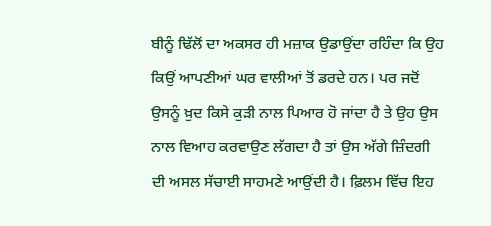ਬੀਨੂੰ ਢਿੱਲੋਂ ਦਾ ਅਕਸਰ ਹੀ ਮਜ਼ਾਕ ਉਡਾਉਂਦਾ ਰਹਿੰਦਾ ਕਿ ਉਹ ਕਿਉਂ ਆਪਣੀਆਂ ਘਰ ਵਾਲੀਆਂ ਤੋਂ ਡਰਦੇ ਹਨ। ਪਰ ਜਦੋਂ ਉਸਨੂੰ ਖ਼ੁਦ ਕਿਸੇ ਕੁੜੀ ਨਾਲ ਪਿਆਰ ਹੋ ਜਾਂਦਾ ਹੈ ਤੇ ਉਹ ਉਸ ਨਾਲ ਵਿਆਹ ਕਰਵਾਉਣ ਲੱਗਦਾ ਹੈ ਤਾਂ ਉਸ ਅੱਗੇ ਜ਼ਿੰਦਗੀ ਦੀ ਅਸਲ ਸੱਚਾਈ ਸਾਹਮਣੇ ਆਉਂਦੀ ਹੈ। ਫ਼ਿਲਮ ਵਿੱਚ ਇਹ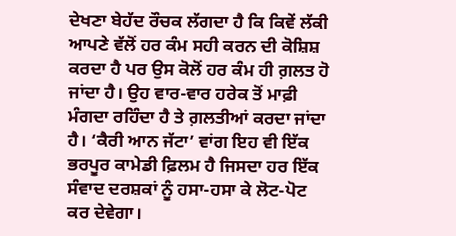ਦੇਖਣਾ ਬੇਹੱਦ ਰੌਚਕ ਲੱਗਦਾ ਹੈ ਕਿ ਕਿਵੇਂ ਲੱਕੀ ਆਪਣੇ ਵੱਲੋਂ ਹਰ ਕੰਮ ਸਹੀ ਕਰਨ ਦੀ ਕੋਸ਼ਿਸ਼ ਕਰਦਾ ਹੈ ਪਰ ਉਸ ਕੋਲੋਂ ਹਰ ਕੰਮ ਹੀ ਗ਼ਲਤ ਹੋ ਜਾਂਦਾ ਹੈ। ਉਹ ਵਾਰ-ਵਾਰ ਹਰੇਕ ਤੋਂ ਮਾਫ਼ੀ ਮੰਗਦਾ ਰਹਿੰਦਾ ਹੈ ਤੇ ਗ਼ਲਤੀਆਂ ਕਰਦਾ ਜਾਂਦਾ ਹੈ। ‘ਕੈਰੀ ਆਨ ਜੱਟਾ’ ਵਾਂਗ ਇਹ ਵੀ ਇੱਕ ਭਰਪੂਰ ਕਾਮੇਡੀ ਫ਼ਿਲਮ ਹੈ ਜਿਸਦਾ ਹਰ ਇੱਕ ਸੰਵਾਦ ਦਰਸ਼ਕਾਂ ਨੂੰ ਹਸਾ-ਹਸਾ ਕੇ ਲੋਟ-ਪੋਟ ਕਰ ਦੇਵੇਗਾ।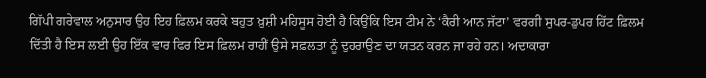ਗਿੱਪੀ ਗਰੇਵਾਲ ਅਨੁਸਾਰ ਉਹ ਇਹ ਫ਼ਿਲਮ ਕਰਕੇ ਬਹੁਤ ਖ਼ੁਸ਼ੀ ਮਹਿਸੂਸ ਹੋਈ ਹੈ ਕਿਉਂਕਿ ਇਸ ਟੀਮ ਨੇ ‘ਕੈਰੀ ਆਨ ਜੱਟਾ’ ਵਰਗੀ ਸੁਪਰ-ਡੁਪਰ ਹਿੱਟ ਫ਼ਿਲਮ ਦਿੱਤੀ ਹੈ ਇਸ ਲਈ ਉਹ ਇੱਕ ਵਾਰ ਫਿਰ ਇਸ ਫ਼ਿਲਮ ਰਾਹੀਂ ਉਸੇ ਸਫ਼ਲਤਾ ਨੂੰ ਦੁਹਰਾਉਣ ਦਾ ਯਤਨ ਕਰਨ ਜਾ ਰਹੇ ਹਨ। ਅਦਾਕਾਰਾ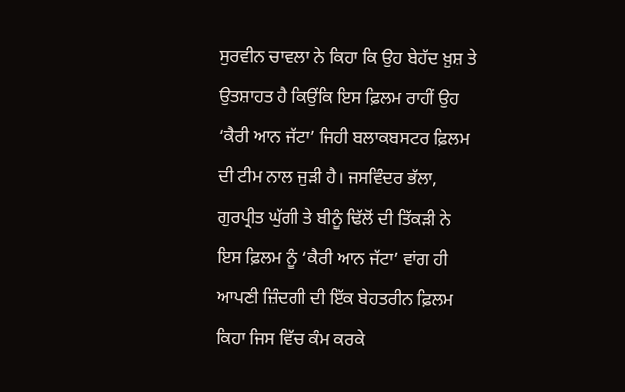ਸੁਰਵੀਨ ਚਾਵਲਾ ਨੇ ਕਿਹਾ ਕਿ ਉਹ ਬੇਹੱਦ ਖ਼ੁਸ਼ ਤੇ ਉਤਸ਼ਾਹਤ ਹੈ ਕਿਉਂਕਿ ਇਸ ਫ਼ਿਲਮ ਰਾਹੀਂ ਉਹ ‘ਕੈਰੀ ਆਨ ਜੱਟਾ’ ਜਿਹੀ ਬਲਾਕਬਸਟਰ ਫ਼ਿਲਮ ਦੀ ਟੀਮ ਨਾਲ ਜੁੜੀ ਹੈ। ਜਸਵਿੰਦਰ ਭੱਲਾ, ਗੁਰਪ੍ਰੀਤ ਘੁੱਗੀ ਤੇ ਬੀਨੂੰ ਢਿੱਲੋਂ ਦੀ ਤਿੱਕੜੀ ਨੇ ਇਸ ਫ਼ਿਲਮ ਨੂੰ ‘ਕੈਰੀ ਆਨ ਜੱਟਾ’ ਵਾਂਗ ਹੀ ਆਪਣੀ ਜ਼ਿੰਦਗੀ ਦੀ ਇੱਕ ਬੇਹਤਰੀਨ ਫ਼ਿਲਮ ਕਿਹਾ ਜਿਸ ਵਿੱਚ ਕੰਮ ਕਰਕੇ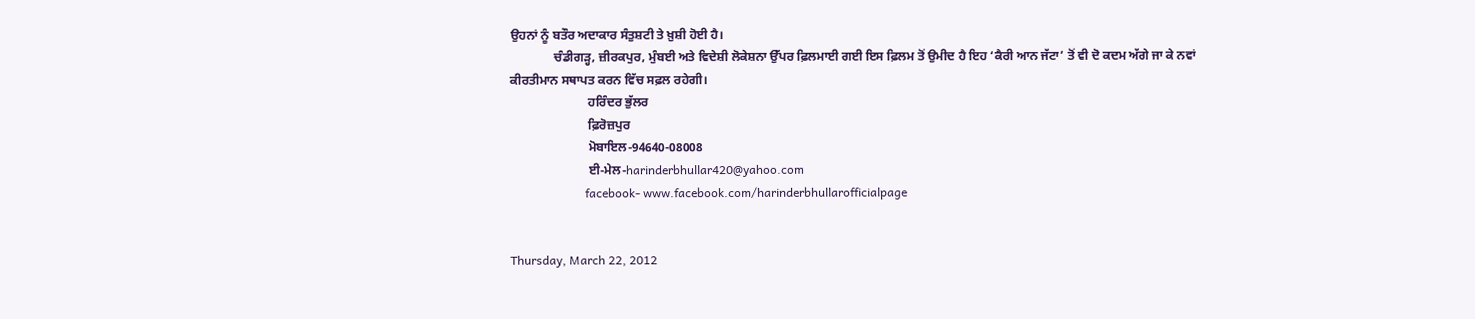ਉਹਨਾਂ ਨੂੰ ਬਤੌਰ ਅਦਾਕਾਰ ਸੰਤੁਸ਼ਟੀ ਤੇ ਖ਼ੁਸ਼ੀ ਹੋਈ ਹੈ।
              ਚੰਡੀਗੜ੍ਹ, ਜ਼ੀਰਕਪੁਰ, ਮੁੰਬਈ ਅਤੇ ਵਿਦੇਸ਼ੀ ਲੋਕੇਸ਼ਨਾ ਉੱਪਰ ਫ਼ਿਲਮਾਈ ਗਈ ਇਸ ਫ਼ਿਲਮ ਤੋਂ ਉਮੀਦ ਹੈ ਇਹ ‘ਕੈਰੀ ਆਨ ਜੱਟਾ’ ਤੋਂ ਵੀ ਦੋ ਕਦਮ ਅੱਗੇ ਜਾ ਕੇ ਨਵਾਂ ਕੀਰਤੀਮਾਨ ਸਥਾਪਤ ਕਰਨ ਵਿੱਚ ਸਫ਼ਲ ਰਹੇਗੀ।
                         ਹਰਿੰਦਰ ਭੁੱਲਰ
                         ਫ਼ਿਰੋਜ਼ਪੁਰ
                         ਮੋਬਾਇਲ-94640-08008
                         ਈ-ਮੇਲ-harinderbhullar420@yahoo.com
                         facebook- www.facebook.com/harinderbhullarofficialpage


Thursday, March 22, 2012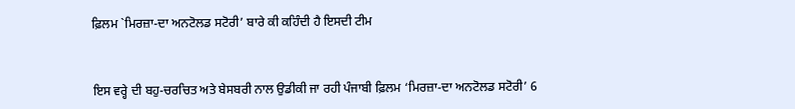ਫ਼ਿਲਮ `ਮਿਰਜ਼ਾ-ਦਾ ਅਨਟੋਲਡ ਸਟੋਰੀ’ ਬਾਰੇ ਕੀ ਕਹਿੰਦੀ ਹੈ ਇਸਦੀ ਟੀਮ


ਇਸ ਵਰ੍ਹੇ ਦੀ ਬਹੁ-ਚਰਚਿਤ ਅਤੇ ਬੇਸਬਰੀ ਨਾਲ ਉਡੀਕੀ ਜਾ ਰਹੀ ਪੰਜਾਬੀ ਫ਼ਿਲਮ ‘ਮਿਰਜ਼ਾ-ਦਾ ਅਨਟੋਲਡ ਸਟੋਰੀ’ 6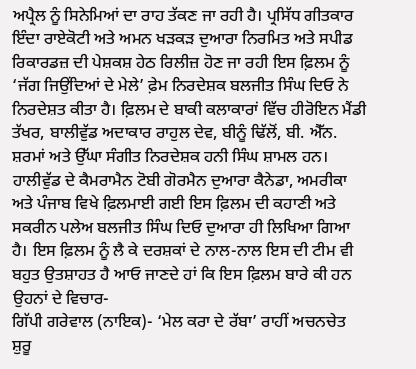ਅਪ੍ਰੈਲ ਨੂੰ ਸਿਨੇਮਿਆਂ ਦਾ ਰਾਹ ਤੱਕਣ ਜਾ ਰਹੀ ਹੈ। ਪ੍ਰਸਿੱਧ ਗੀਤਕਾਰ ਇੰਦਾ ਰਾਏਕੋਟੀ ਅਤੇ ਅਮਨ ਖੜਕੜ ਦੁਆਰਾ ਨਿਰਮਿਤ ਅਤੇ ਸਪੀਡ ਰਿਕਾਰਡਜ਼ ਦੀ ਪੇਸ਼ਕਸ਼ ਹੇਠ ਰਿਲੀਜ਼ ਹੋਣ ਜਾ ਰਹੀ ਇਸ ਫ਼ਿਲਮ ਨੂੰ ‘ਜੱਗ ਜਿਉਂਦਿਆਂ ਦੇ ਮੇਲੇ’ ਫ਼ੇਮ ਨਿਰਦੇਸ਼ਕ ਬਲਜੀਤ ਸਿੰਘ ਦਿਓ ਨੇ ਨਿਰਦੇਸ਼ਤ ਕੀਤਾ ਹੈ। ਫ਼ਿਲਮ ਦੇ ਬਾਕੀ ਕਲਾਕਾਰਾਂ ਵਿੱਚ ਹੀਰੋਇਨ ਮੈਂਡੀ ਤੱਖਰ, ਬਾਲੀਵੁੱਡ ਅਦਾਕਾਰ ਰਾਹੁਲ ਦੇਵ, ਬੀਨੂੰ ਢਿੱਲੋਂ, ਬੀ. ਐੱਨ. ਸ਼ਰਮਾਂ ਅਤੇ ਉੱਘਾ ਸੰਗੀਤ ਨਿਰਦੇਸ਼ਕ ਹਨੀ ਸਿੰਘ ਸ਼ਾਮਲ ਹਨ। ਹਾਲੀਵੁੱਡ ਦੇ ਕੈਮਰਾਮੈਨ ਟੋਬੀ ਗੋਰਮੈਨ ਦੁਆਰਾ ਕੈਨੇਡਾ, ਅਮਰੀਕਾ ਅਤੇ ਪੰਜਾਬ ਵਿਖੇ ਫ਼ਿਲਮਾਈ ਗਈ ਇਸ ਫ਼ਿਲਮ ਦੀ ਕਹਾਣੀ ਅਤੇ ਸਕਰੀਨ ਪਲੇਅ ਬਲਜੀਤ ਸਿੰਘ ਦਿਓ ਦੁਆਰਾ ਹੀ ਲਿਖਿਆ ਗਿਆ ਹੈ। ਇਸ ਫ਼ਿਲਮ ਨੂੰ ਲੈ ਕੇ ਦਰਸ਼ਕਾਂ ਦੇ ਨਾਲ-ਨਾਲ ਇਸ ਦੀ ਟੀਮ ਵੀ ਬਹੁਤ ਉਤਸ਼ਾਹਤ ਹੈ ਆਓ ਜਾਣਦੇ ਹਾਂ ਕਿ ਇਸ ਫ਼ਿਲਮ ਬਾਰੇ ਕੀ ਹਨ ਉਹਨਾਂ ਦੇ ਵਿਚਾਰ-
ਗਿੱਪੀ ਗਰੇਵਾਲ (ਨਾਇਕ)- ‘ਮੇਲ ਕਰਾ ਦੇ ਰੱਬਾ’ ਰਾਹੀਂ ਅਚਨਚੇਤ ਸ਼ੁਰੂ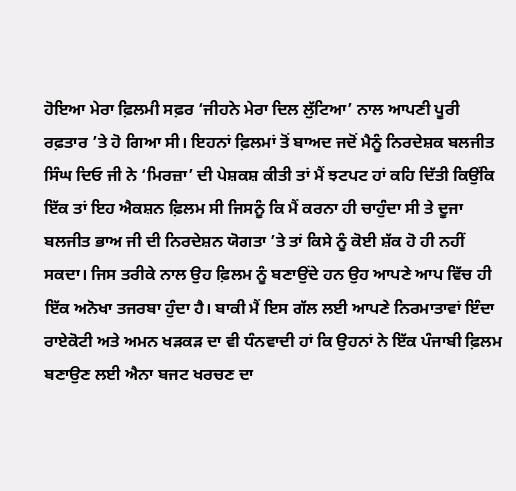ਹੋਇਆ ਮੇਰਾ ਫ਼ਿਲਮੀ ਸਫ਼ਰ ‘ਜੀਹਨੇ ਮੇਰਾ ਦਿਲ ਲੁੱਟਿਆ’ ਨਾਲ ਆਪਣੀ ਪੂਰੀ ਰਫ਼ਤਾਰ ’ਤੇ ਹੋ ਗਿਆ ਸੀ। ਇਹਨਾਂ ਫ਼ਿਲਮਾਂ ਤੋਂ ਬਾਅਦ ਜਦੋਂ ਮੈਨੂੰ ਨਿਰਦੇਸ਼ਕ ਬਲਜੀਤ ਸਿੰਘ ਦਿਓ ਜੀ ਨੇ ‘ਮਿਰਜ਼ਾ’ ਦੀ ਪੇਸ਼ਕਸ਼ ਕੀਤੀ ਤਾਂ ਮੈਂ ਝਟਪਟ ਹਾਂ ਕਹਿ ਦਿੱਤੀ ਕਿਉਂਕਿ ਇੱਕ ਤਾਂ ਇਹ ਐਕਸ਼ਨ ਫ਼ਿਲਮ ਸੀ ਜਿਸਨੂੰ ਕਿ ਮੈਂ ਕਰਨਾ ਹੀ ਚਾਹੁੰਦਾ ਸੀ ਤੇ ਦੂਜਾ ਬਲਜੀਤ ਭਾਅ ਜੀ ਦੀ ਨਿਰਦੇਸ਼ਨ ਯੋਗਤਾ ’ਤੇ ਤਾਂ ਕਿਸੇ ਨੂੰ ਕੋਈ ਸ਼ੱਕ ਹੋ ਹੀ ਨਹੀਂ ਸਕਦਾ। ਜਿਸ ਤਰੀਕੇ ਨਾਲ ਉਹ ਫ਼ਿਲਮ ਨੂੰ ਬਣਾਉਂਦੇ ਹਨ ਉਹ ਆਪਣੇ ਆਪ ਵਿੱਚ ਹੀ ਇੱਕ ਅਨੋਖਾ ਤਜਰਬਾ ਹੁੰਦਾ ਹੈ। ਬਾਕੀ ਮੈਂ ਇਸ ਗੱਲ ਲਈ ਆਪਣੇ ਨਿਰਮਾਤਾਵਾਂ ਇੰਦਾ ਰਾਏਕੋਟੀ ਅਤੇ ਅਮਨ ਖੜਕੜ ਦਾ ਵੀ ਧੰਨਵਾਦੀ ਹਾਂ ਕਿ ਉਹਨਾਂ ਨੇ ਇੱਕ ਪੰਜਾਬੀ ਫ਼ਿਲਮ ਬਣਾਉਣ ਲਈ ਐਨਾ ਬਜਟ ਖਰਚਣ ਦਾ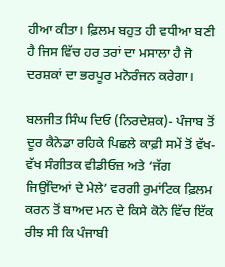ਹੀਆ ਕੀਤਾ। ਫ਼ਿਲਮ ਬਹੁਤ ਹੀ ਵਧੀਆ ਬਣੀ ਹੈ ਜਿਸ ਵਿੱਚ ਹਰ ਤਰਾਂ ਦਾ ਮਸਾਲਾ ਹੈ ਜੋ ਦਰਸ਼ਕਾਂ ਦਾ ਭਰਪੂਰ ਮਨੋਰੰਜਨ ਕਰੇਗਾ।

ਬਲਜੀਤ ਸਿੰਘ ਦਿਓ (ਨਿਰਦੇਸ਼ਕ)- ਪੰਜਾਬ ਤੋਂ ਦੂਰ ਕੈਨੇਡਾ ਰਹਿਕੇ ਪਿਛਲੇ ਕਾਫ਼ੀ ਸਮੇਂ ਤੋਂ ਵੱਖ-ਵੱਖ ਸੰਗੀਤਕ ਵੀਡੀਓਜ਼ ਅਤੇ ‘ਜੱਗ ਜਿਉਂਦਿਆਂ ਦੇ ਮੇਲੇ’ ਵਰਗੀ ਰੁਮਾਂਟਿਕ ਫ਼ਿਲਮ ਕਰਨ ਤੋਂ ਬਾਅਦ ਮਨ ਦੇ ਕਿਸੇ ਕੋਨੇ ਵਿੱਚ ਇੱਕ ਰੀਝ ਸੀ ਕਿ ਪੰਜਾਬੀ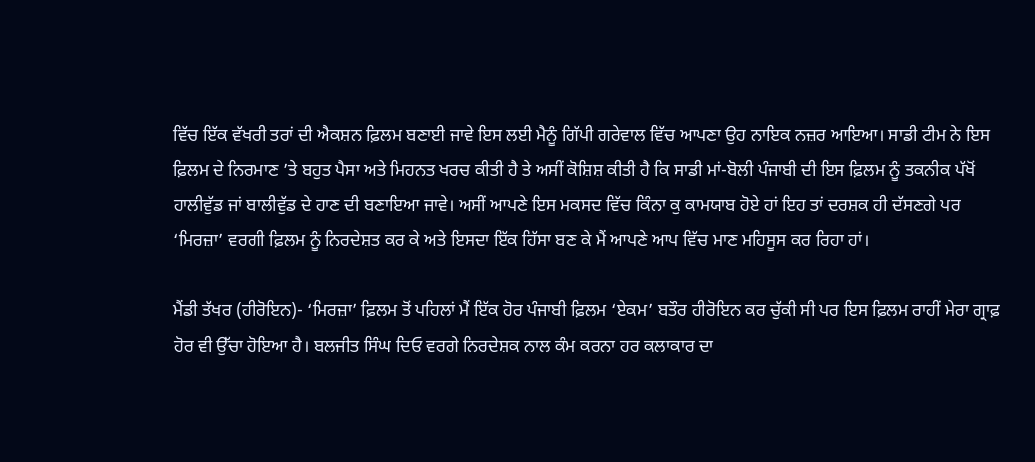ਵਿੱਚ ਇੱਕ ਵੱਖਰੀ ਤਰਾਂ ਦੀ ਐਕਸ਼ਨ ਫ਼ਿਲਮ ਬਣਾਈ ਜਾਵੇ ਇਸ ਲਈ ਮੈਨੂੰ ਗਿੱਪੀ ਗਰੇਵਾਲ ਵਿੱਚ ਆਪਣਾ ਉਹ ਨਾਇਕ ਨਜ਼ਰ ਆਇਆ। ਸਾਡੀ ਟੀਮ ਨੇ ਇਸ ਫ਼ਿਲਮ ਦੇ ਨਿਰਮਾਣ ’ਤੇ ਬਹੁਤ ਪੈਸਾ ਅਤੇ ਮਿਹਨਤ ਖਰਚ ਕੀਤੀ ਹੈ ਤੇ ਅਸੀਂ ਕੋਸ਼ਿਸ਼ ਕੀਤੀ ਹੈ ਕਿ ਸਾਡੀ ਮਾਂ-ਬੋਲੀ ਪੰਜਾਬੀ ਦੀ ਇਸ ਫ਼ਿਲਮ ਨੂੰ ਤਕਨੀਕ ਪੱਖੋਂ ਹਾਲੀਵੁੱਡ ਜਾਂ ਬਾਲੀਵੁੱਡ ਦੇ ਹਾਣ ਦੀ ਬਣਾਇਆ ਜਾਵੇ। ਅਸੀਂ ਆਪਣੇ ਇਸ ਮਕਸਦ ਵਿੱਚ ਕਿੰਨਾ ਕੁ ਕਾਮਯਾਬ ਹੋਏ ਹਾਂ ਇਹ ਤਾਂ ਦਰਸ਼ਕ ਹੀ ਦੱਸਣਗੇ ਪਰ ‘ਮਿਰਜ਼ਾ’ ਵਰਗੀ ਫ਼ਿਲਮ ਨੂੰ ਨਿਰਦੇਸ਼ਤ ਕਰ ਕੇ ਅਤੇ ਇਸਦਾ ਇੱਕ ਹਿੱਸਾ ਬਣ ਕੇ ਮੈਂ ਆਪਣੇ ਆਪ ਵਿੱਚ ਮਾਣ ਮਹਿਸੂਸ ਕਰ ਰਿਹਾ ਹਾਂ।

ਮੈਂਡੀ ਤੱਖਰ (ਹੀਰੋਇਨ)- ‘ਮਿਰਜ਼ਾ’ ਫ਼ਿਲਮ ਤੋਂ ਪਹਿਲਾਂ ਮੈਂ ਇੱਕ ਹੋਰ ਪੰਜਾਬੀ ਫ਼ਿਲਮ ‘ਏਕਮ’ ਬਤੌਰ ਹੀਰੋਇਨ ਕਰ ਚੁੱਕੀ ਸੀ ਪਰ ਇਸ ਫ਼ਿਲਮ ਰਾਹੀਂ ਮੇਰਾ ਗ੍ਰਾਫ਼ ਹੋਰ ਵੀ ਉੱਚਾ ਹੋਇਆ ਹੈ। ਬਲਜੀਤ ਸਿੰਘ ਦਿਓ ਵਰਗੇ ਨਿਰਦੇਸ਼ਕ ਨਾਲ ਕੰਮ ਕਰਨਾ ਹਰ ਕਲਾਕਾਰ ਦਾ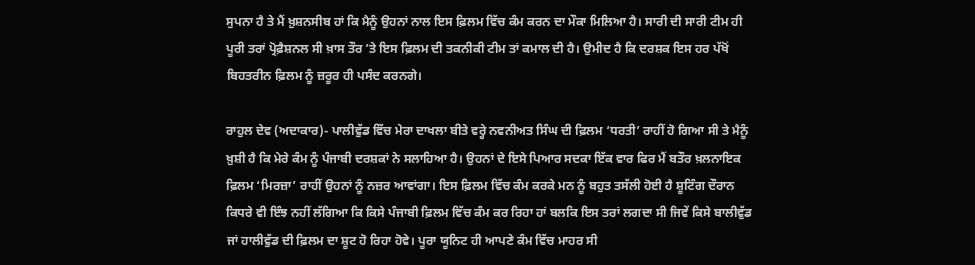ਸੁਪਨਾ ਹੈ ਤੇ ਮੈਂ ਖ਼ੁਸ਼ਨਸੀਬ ਹਾਂ ਕਿ ਮੈਨੂੰ ਉਹਨਾਂ ਨਾਲ ਇਸ ਫ਼ਿਲਮ ਵਿੱਚ ਕੰਮ ਕਰਨ ਦਾ ਮੌਕਾ ਮਿਲਿਆ ਹੈ। ਸਾਰੀ ਦੀ ਸਾਰੀ ਟੀਮ ਹੀ ਪੂਰੀ ਤਰਾਂ ਪ੍ਰੋਫ਼ੈਸ਼ਨਲ ਸੀ ਖ਼ਾਸ ਤੌਰ ’ਤੇ ਇਸ ਫ਼ਿਲਮ ਦੀ ਤਕਨੀਕੀ ਟੀਮ ਤਾਂ ਕਮਾਲ ਦੀ ਹੈ। ਉਮੀਦ ਹੈ ਕਿ ਦਰਸ਼ਕ ਇਸ ਹਰ ਪੱਖੋਂ ਬਿਹਤਰੀਨ ਫ਼ਿਲਮ ਨੂੰ ਜ਼ਰੂਰ ਹੀ ਪਸੰਦ ਕਰਨਗੇ।

ਰਾਹੁਲ ਦੇਵ (ਅਦਾਕਾਰ)- ਪਾਲੀਵੁੱਡ ਵਿੱਚ ਮੇਰਾ ਦਾਖਲਾ ਬੀਤੇ ਵਰ੍ਹੇ ਨਵਨੀਅਤ ਸਿੰਘ ਦੀ ਫ਼ਿਲਮ ‘ਧਰਤੀ’ ਰਾਹੀਂ ਹੋ ਗਿਆ ਸੀ ਤੇ ਮੈਨੂੰ ਖ਼ੁਸ਼ੀ ਹੈ ਕਿ ਮੇਰੇ ਕੰਮ ਨੂੰ ਪੰਜਾਬੀ ਦਰਸ਼ਕਾਂ ਨੇ ਸਲਾਹਿਆ ਹੈ। ਉਹਨਾਂ ਦੇ ਇਸੇ ਪਿਆਰ ਸਦਕਾ ਇੱਕ ਵਾਰ ਫਿਰ ਮੈਂ ਬਤੌਰ ਖ਼ਲਨਾਇਕ ਫ਼ਿਲਮ ‘ਮਿਰਜ਼ਾ’ ਰਾਹੀਂ ਉਹਨਾਂ ਨੂੰ ਨਜ਼ਰ ਆਵਾਂਗਾ। ਇਸ ਫ਼ਿਲਮ ਵਿੱਚ ਕੰਮ ਕਰਕੇ ਮਨ ਨੂੰ ਬਹੁਤ ਤਸੱਲੀ ਹੋਈ ਹੈ ਸ਼ੂਟਿੰਗ ਦੌਰਾਨ ਕਿਧਰੇ ਵੀ ਇੰਝ ਨਹੀਂ ਲੱਗਿਆ ਕਿ ਕਿਸੇ ਪੰਜਾਬੀ ਫ਼ਿਲਮ ਵਿੱਚ ਕੰਮ ਕਰ ਰਿਹਾ ਹਾਂ ਬਲਕਿ ਇਸ ਤਰਾਂ ਲਗਦਾ ਸੀ ਜਿਵੇਂ ਕਿਸੇ ਬਾਲੀਵੁੱਡ ਜਾਂ ਹਾਲੀਵੁੱਡ ਦੀ ਫ਼ਿਲਮ ਦਾ ਸ਼ੂਟ ਹੋ ਰਿਹਾ ਹੋਵੇ। ਪੂਰਾ ਯੂਨਿਟ ਹੀ ਆਪਣੇ ਕੰਮ ਵਿੱਚ ਮਾਹਰ ਸੀ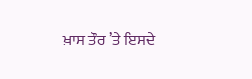ਖ਼ਾਸ ਤੌਰ ’ਤੇ ਇਸਦੇ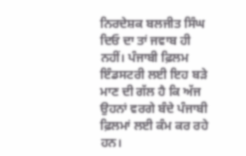ਨਿਰਦੇਸ਼ਕ ਬਲਜੀਤ ਸਿੰਘ ਦਿਓ ਦਾ ਤਾਂ ਜਵਾਬ ਹੀ ਨਹੀਂ। ਪੰਜਾਬੀ ਫ਼ਿਲਮ ਇੰਡਸਟਰੀ ਲਈ ਇਹ ਬੜੇ ਮਾਣ ਦੀ ਗੱਲ ਹੈ ਕਿ ਅੱਜ ਉਹਨਾਂ ਵਰਗੇ ਬੰਦੇ ਪੰਜਾਬੀ ਫ਼ਿਲਮਾਂ ਲਈ ਕੰਮ ਕਰ ਰਹੇ ਹਨ।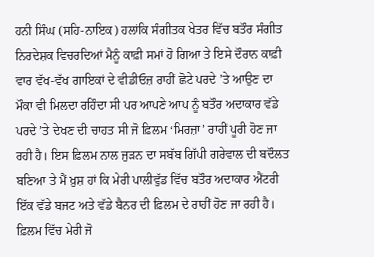ਹਨੀ ਸਿੰਘ (ਸਹਿ-ਨਾਇਕ) ਹਲਾਂਕਿ ਸੰਗੀਤਕ ਖੇਤਰ ਵਿੱਚ ਬਤੌਰ ਸੰਗੀਤ ਨਿਰਦੇਸ਼ਕ ਵਿਚਰਦਿਆਂ ਮੈਨੂੰ ਕਾਫ਼ੀ ਸਮਾਂ ਹੋ ਗਿਆ ਤੇ ਇਸੇ ਦੌਰਾਨ ਕਾਫ਼ੀ ਵਾਰ ਵੱਖ-ਵੱਖ ਗਾਇਕਾਂ ਦੇ ਵੀਡੀਓਜ਼ ਰਾਹੀਂ ਛੋਟੇ ਪਰਦੇ ’ਤੇ ਆਉਣ ਦਾ ਮੌਕਾ ਵੀ ਮਿਲਦਾ ਰਹਿੰਦਾ ਸੀ ਪਰ ਆਪਣੇ ਆਪ ਨੂੰ ਬਤੌਰ ਅਦਾਕਾਰ ਵੱਡੇ ਪਰਦੇ ’ਤੇ ਦੇਖਣ ਦੀ ਚਾਹਤ ਸੀ ਜੋ ਫ਼ਿਲਮ ‘ਮਿਰਜ਼ਾ’ ਰਾਹੀਂ ਪੂਰੀ ਹੋਣ ਜਾ ਰਹੀ ਹੈ। ਇਸ ਫ਼ਿਲਮ ਨਾਲ ਜੁੜਨ ਦਾ ਸਬੱਬ ਗਿੱਪੀ ਗਰੇਵਾਲ ਦੀ ਬਦੌਲਤ ਬਣਿਆ ਤੇ ਮੈਂ ਖ਼ੁਸ਼ ਹਾਂ ਕਿ ਮੇਰੀ ਪਾਲੀਵੁੱਡ ਵਿੱਚ ਬਤੌਰ ਅਦਾਕਾਰ ਐਂਟਰੀ ਇੱਕ ਵੱਡੇ ਬਜਟ ਅਤੇ ਵੱਡੇ ਬੈਨਰ ਦੀ ਫ਼ਿਲਮ ਦੇ ਰਾਹੀਂ ਹੋਣ ਜਾ ਰਹੀ ਹੈ। ਫ਼ਿਲਮ ਵਿੱਚ ਮੇਰੀ ਜੋ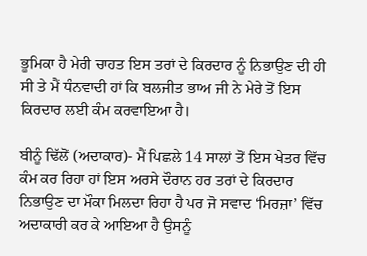ਭੂਮਿਕਾ ਹੈ ਮੇਰੀ ਚਾਹਤ ਇਸ ਤਰਾਂ ਦੇ ਕਿਰਦਾਰ ਨੂੰ ਨਿਭਾਉਣ ਦੀ ਹੀ ਸੀ ਤੇ ਮੈਂ ਧੰਨਵਾਦੀ ਹਾਂ ਕਿ ਬਲਜੀਤ ਭਾਅ ਜੀ ਨੇ ਮੇਰੇ ਤੋਂ ਇਸ ਕਿਰਦਾਰ ਲਈ ਕੰਮ ਕਰਵਾਇਆ ਹੈ।

ਬੀਨੂੰ ਢਿੱਲੋਂ (ਅਦਾਕਾਰ)- ਮੈਂ ਪਿਛਲੇ 14 ਸਾਲਾਂ ਤੋਂ ਇਸ ਖੇਤਰ ਵਿੱਚ ਕੰਮ ਕਰ ਰਿਹਾ ਹਾਂ ਇਸ ਅਰਸੇ ਦੌਰਾਨ ਹਰ ਤਰਾਂ ਦੇ ਕਿਰਦਾਰ ਨਿਭਾਉਣ ਦਾ ਮੌਕਾ ਮਿਲਦਾ ਰਿਹਾ ਹੈ ਪਰ ਜੋ ਸਵਾਦ ‘ਮਿਰਜ਼ਾ’ ਵਿੱਚ ਅਦਾਕਾਰੀ ਕਰ ਕੇ ਆਇਆ ਹੈ ਉਸਨੂੰ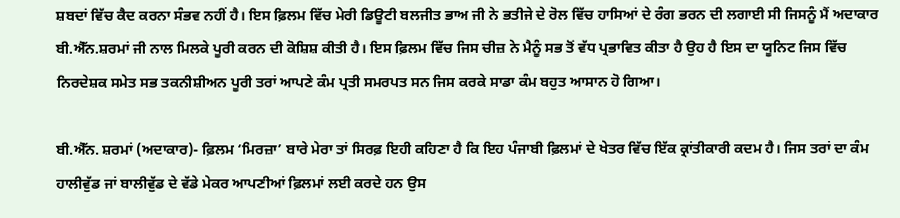ਸ਼ਬਦਾਂ ਵਿੱਚ ਕੈਦ ਕਰਨਾ ਸੰਭਵ ਨਹੀਂ ਹੈ। ਇਸ ਫ਼ਿਲਮ ਵਿੱਚ ਮੇਰੀ ਡਿਊਟੀ ਬਲਜੀਤ ਭਾਅ ਜੀ ਨੇ ਭਤੀਜੇ ਦੇ ਰੋਲ ਵਿੱਚ ਹਾਸਿਆਂ ਦੇ ਰੰਗ ਭਰਨ ਦੀ ਲਗਾਈ ਸੀ ਜਿਸਨੂੰ ਮੈਂ ਅਦਾਕਾਰ ਬੀ.ਐੱਨ.ਸ਼ਰਮਾਂ ਜੀ ਨਾਲ ਮਿਲਕੇ ਪੂਰੀ ਕਰਨ ਦੀ ਕੋਸ਼ਿਸ਼ ਕੀਤੀ ਹੈ। ਇਸ ਫ਼ਿਲਮ ਵਿੱਚ ਜਿਸ ਚੀਜ਼ ਨੇ ਮੈਨੂੰ ਸਭ ਤੋਂ ਵੱਧ ਪ੍ਰਭਾਵਿਤ ਕੀਤਾ ਹੈ ਉਹ ਹੈ ਇਸ ਦਾ ਯੂਨਿਟ ਜਿਸ ਵਿੱਚ ਨਿਰਦੇਸ਼ਕ ਸਮੇਤ ਸਭ ਤਕਨੀਸ਼ੀਅਨ ਪੂਰੀ ਤਰਾਂ ਆਪਣੇ ਕੰਮ ਪ੍ਰਤੀ ਸਮਰਪਤ ਸਨ ਜਿਸ ਕਰਕੇ ਸਾਡਾ ਕੰਮ ਬਹੁਤ ਆਸਾਨ ਹੋ ਗਿਆ।

ਬੀ.ਐੱਨ. ਸ਼ਰਮਾਂ (ਅਦਾਕਾਰ)- ਫ਼ਿਲਮ ‘ਮਿਰਜ਼ਾ’ ਬਾਰੇ ਮੇਰਾ ਤਾਂ ਸਿਰਫ਼ ਇਹੀ ਕਹਿਣਾ ਹੈ ਕਿ ਇਹ ਪੰਜਾਬੀ ਫ਼ਿਲਮਾਂ ਦੇ ਖੇਤਰ ਵਿੱਚ ਇੱਕ ਕ੍ਰਾਂਤੀਕਾਰੀ ਕਦਮ ਹੈ। ਜਿਸ ਤਰਾਂ ਦਾ ਕੰਮ ਹਾਲੀਵੁੱਡ ਜਾਂ ਬਾਲੀਵੁੱਡ ਦੇ ਵੱਡੇ ਮੇਕਰ ਆਪਣੀਆਂ ਫ਼ਿਲਮਾਂ ਲਈ ਕਰਦੇ ਹਨ ਉਸ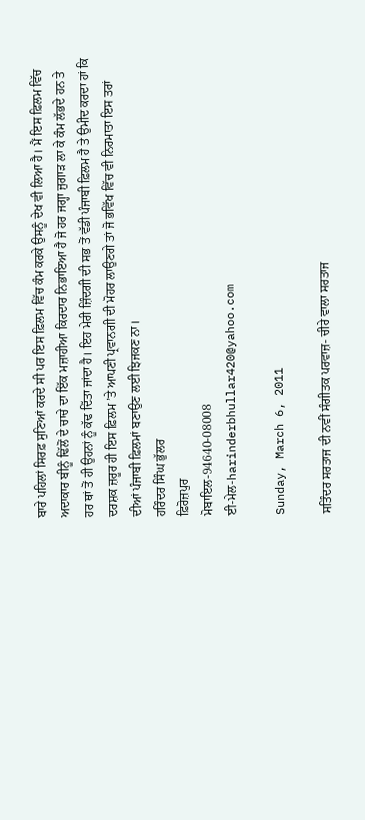ਬਾਰੇ ਪਹਿਲਾਂ ਸਿਰਫ਼ ਸੁਣਿਆਂ ਕਰਦੇ ਸੀ ਪਰ ਇਸ ਫ਼ਿਲਮ ਵਿੱਚ ਕੰਮ ਕਰਕੇ ਉਸਨੂੰ ਦੇਖ ਵੀ ਲਿਆ ਹੈ। ਮੈਂ ਇਸ ਫ਼ਿਲਮ ਵਿੱਚ ਅਦਾਕਾਰ ਬੀਨੂੰ ਢਿੱਲੋਂ ਦੇ ਚਾਚੇ ਦਾ ਇੱਕ ਮਜ਼ਾਹੀਆ ਕਿਰਦਾਰ ਨਿਭਾਇਆ ਹੈ ਜੋ ਹਰ ਜਗ੍ਹਾ ਜੁਗਾੜ ਲਾ ਕੇ ਕੰਮ ਲੱਭਦੇ ਹਨ ਤੇ ਹਰ ਥਾਂ ਤੋਂ ਹੀ ਉਹਨਾਂ ਨੂੰ ਕੱਢ ਦਿੱਤਾ ਜਾਂਦਾ ਹੈ। ਇਹ ਮੇਰੀ ਜ਼ਿੰਦਗੀ ਦੀ ਸਭ ਤੋਂ ਵੱਡੀ ਪੰਜਾਬੀ ਫ਼ਿਲਮ ਹੈ ਤੇ ਉਮੀਦ ਕਰਦਾ ਹਾਂ ਕਿ ਦਰਸ਼ਕ ਜ਼ਰੂਰ ਹੀ ਇਸ ਫ਼ਿਲਮ ’ਤੇ ਆਪਣੀ ਪ੍ਰਵਾਨਗੀ ਦੀ ਮੋਹਰ ਲਾਉਣਗੇ ਤਾਂ ਜੋ ਭਵਿੱਖ ਵਿੱਚ ਵੀ ਨਿਰਮਾਤਾ ਇਸ ਤਰਾਂ ਦੀਆਂ ਪੰਜਾਬੀ ਫ਼ਿਲਮਾਂ ਬਣਾਉਣ ਲਈ ਝਿਜਕਣ ਨਾ।
ਹਰਿੰਦਰ ਸਿੰਘ ਭੁੱਲਰ
ਫ਼ਿਰੋਜ਼ਪੁਰ
ਮੋਬਾਇਲ-94640-08008
ਈ-ਮੇਲ-harinderbhullar420@yahoo.com

Sunday, March 6, 2011

ਸਤਿੰਦਰ ਸਰਤਾਜ ਦੀ ਨਵੀਂ ਸੰਗੀਤਕ ਪਰਵਾਜ਼- ਚੀਰੇ ਵਾਲਾ ਸਰਤਾਜ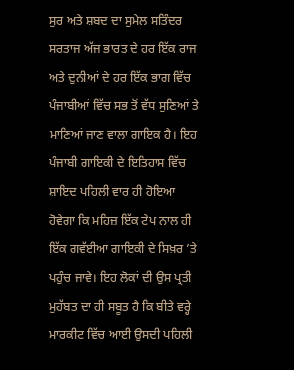ਸੁਰ ਅਤੇ ਸ਼ਬਦ ਦਾ ਸੁਮੇਲ ਸਤਿੰਦਰ ਸਰਤਾਜ ਅੱਜ ਭਾਰਤ ਦੇ ਹਰ ਇੱਕ ਰਾਜ ਅਤੇ ਦੁਨੀਆਂ ਦੇ ਹਰ ਇੱਕ ਭਾਗ ਵਿੱਚ ਪੰਜਾਬੀਆਂ ਵਿੱਚ ਸਭ ਤੋਂ ਵੱਧ ਸੁਣਿਆਂ ਤੇ ਮਾਣਿਆਂ ਜਾਣ ਵਾਲਾ ਗਾਇਕ ਹੈ। ਇਹ ਪੰਜਾਬੀ ਗਾਇਕੀ ਦੇ ਇਤਿਹਾਸ ਵਿੱਚ ਸ਼ਾਇਦ ਪਹਿਲੀ ਵਾਰ ਹੀ ਹੋਇਆ ਹੋਵੇਗਾ ਕਿ ਮਹਿਜ਼ ਇੱਕ ਟੇਪ ਨਾਲ ਹੀ ਇੱਕ ਗਵੱਈਆ ਗਾਇਕੀ ਦੇ ਸਿਖ਼ਰ ’ਤੇ ਪਹੁੰਚ ਜਾਵੇ। ਇਹ ਲੋਕਾਂ ਦੀ ਉਸ ਪ੍ਰਤੀ ਮੁਹੱਬਤ ਦਾ ਹੀ ਸਬੂਤ ਹੈ ਕਿ ਬੀਤੇ ਵਰ੍ਹੇ ਮਾਰਕੀਟ ਵਿੱਚ ਆਈ ਉਸਦੀ ਪਹਿਲੀ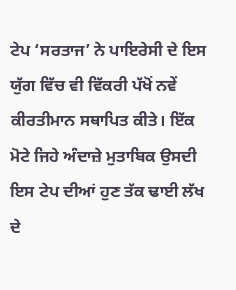ਟੇਪ ‘ਸਰਤਾਜ’ ਨੇ ਪਾਇਰੇਸੀ ਦੇ ਇਸ ਯੁੱਗ ਵਿੱਚ ਵੀ ਵਿੱਕਰੀ ਪੱਖੋਂ ਨਵੇਂ ਕੀਰਤੀਮਾਨ ਸਥਾਪਿਤ ਕੀਤੇ। ਇੱਕ ਮੋਟੇ ਜਿਹੇ ਅੰਦਾਜ਼ੇ ਮੁਤਾਬਿਕ ਉਸਦੀ ਇਸ ਟੇਪ ਦੀਆਂ ਹੁਣ ਤੱਕ ਢਾਈ ਲੱਖ ਦੇ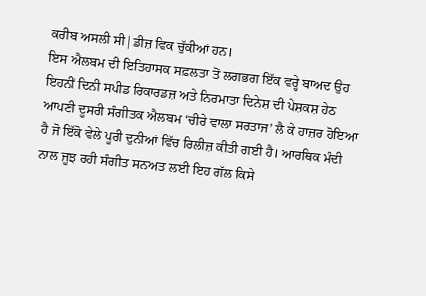ਕਰੀਬ ਅਸਲੀ ਸੀ|ਡੀਜ਼ ਵਿਕ ਚੁੱਕੀਆਂ ਹਨ।
ਇਸ ਐਲਬਮ ਦੀ ਇਤਿਹਾਸਕ ਸਫ਼ਲਤਾ ਤੋਂ ਲਗਭਗ ਇੱਕ ਵਰ੍ਹੇ ਬਾਅਦ ਉਹ ਇਹਨੀਂ ਦਿਨੀ ਸਪੀਡ ਰਿਕਾਰਡਜ਼ ਅਤੇ ਨਿਰਮਾਤਾ ਦਿਨੇਸ਼ ਦੀ ਪੇਸ਼ਕਸ਼ ਹੇਠ ਆਪਣੀ ਦੂਸਰੀ ਸੰਗੀਤਕ ਐਲਬਮ ‘ਚੀਰੇ ਵਾਲਾ ਸਰਤਾਜ’ ਲੈ ਕੇ ਹਾਜ਼ਰ ਹੋਇਆ ਹੈ ਜੋ ਇੱਕੋ ਵੇਲੇ ਪੂਰੀ ਦੁਨੀਆਂ ਵਿੱਚ ਰਿਲੀਜ਼ ਕੀਤੀ ਗਈ ਹੈ। ਆਰਥਿਕ ਮੰਦੀ ਨਾਲ ਜੂਝ ਰਹੀ ਸੰਗੀਤ ਸਨਅਤ ਲਈ ਇਹ ਗੱਲ ਕਿਸੇ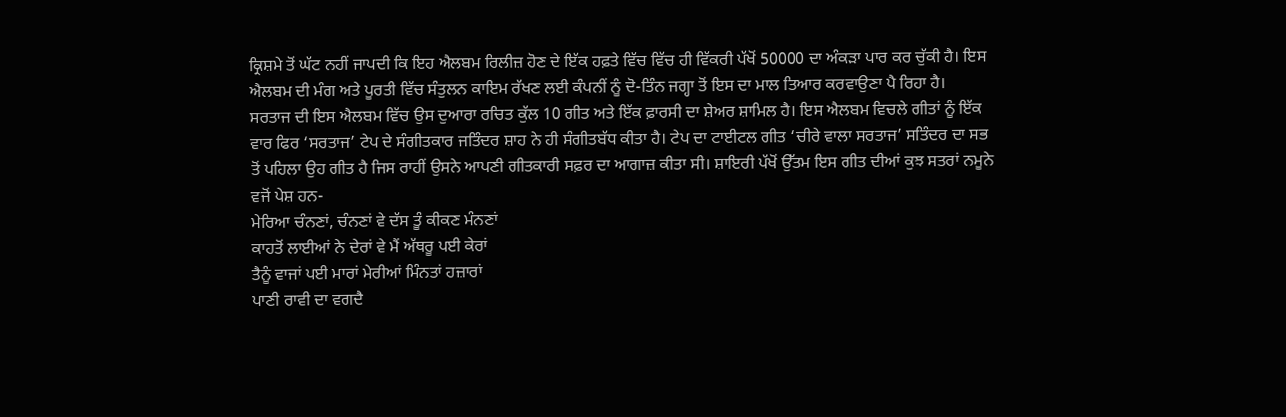ਕ੍ਰਿਸ਼ਮੇ ਤੋਂ ਘੱਟ ਨਹੀਂ ਜਾਪਦੀ ਕਿ ਇਹ ਐਲਬਮ ਰਿਲੀਜ਼ ਹੋਣ ਦੇ ਇੱਕ ਹਫ਼ਤੇ ਵਿੱਚ ਵਿੱਚ ਹੀ ਵਿੱਕਰੀ ਪੱਖੋਂ 50000 ਦਾ ਅੰਕੜਾ ਪਾਰ ਕਰ ਚੁੱਕੀ ਹੈ। ਇਸ ਐਲਬਮ ਦੀ ਮੰਗ ਅਤੇ ਪੂਰਤੀ ਵਿੱਚ ਸੰਤੁਲਨ ਕਾਇਮ ਰੱਖਣ ਲਈ ਕੰਪਨੀਂ ਨੂੰ ਦੋ-ਤਿੰਨ ਜਗ੍ਹਾ ਤੋਂ ਇਸ ਦਾ ਮਾਲ ਤਿਆਰ ਕਰਵਾਉਣਾ ਪੈ ਰਿਹਾ ਹੈ।
ਸਰਤਾਜ ਦੀ ਇਸ ਐਲਬਮ ਵਿੱਚ ਉਸ ਦੁਆਰਾ ਰਚਿਤ ਕੁੱਲ 10 ਗੀਤ ਅਤੇ ਇੱਕ ਫ਼ਾਰਸੀ ਦਾ ਸ਼ੇਅਰ ਸ਼ਾਮਿਲ ਹੈ। ਇਸ ਐਲਬਮ ਵਿਚਲੇ ਗੀਤਾਂ ਨੂੰ ਇੱਕ ਵਾਰ ਫਿਰ ‘ਸਰਤਾਜ’ ਟੇਪ ਦੇ ਸੰਗੀਤਕਾਰ ਜਤਿੰਦਰ ਸ਼ਾਹ ਨੇ ਹੀ ਸੰਗੀਤਬੱਧ ਕੀਤਾ ਹੈ। ਟੇਪ ਦਾ ਟਾਈਟਲ ਗੀਤ ‘ਚੀਰੇ ਵਾਲਾ ਸਰਤਾਜ’ ਸਤਿੰਦਰ ਦਾ ਸਭ ਤੋਂ ਪਹਿਲਾ ਉਹ ਗੀਤ ਹੈ ਜਿਸ ਰਾਹੀਂ ਉਸਨੇ ਆਪਣੀ ਗੀਤਕਾਰੀ ਸਫ਼ਰ ਦਾ ਆਗਾਜ਼ ਕੀਤਾ ਸੀ। ਸ਼ਾਇਰੀ ਪੱਖੋਂ ਉੱਤਮ ਇਸ ਗੀਤ ਦੀਆਂ ਕੁਝ ਸਤਰਾਂ ਨਮੂਨੇ ਵਜੋਂ ਪੇਸ਼ ਹਨ-
ਮੇਰਿਆ ਚੰਨਣਾਂ, ਚੰਨਣਾਂ ਵੇ ਦੱਸ ਤੂੰ ਕੀਕਣ ਮੰਨਣਾਂ
ਕਾਹਤੋਂ ਲਾਈਆਂ ਨੇ ਦੇਰਾਂ ਵੇ ਮੈਂ ਅੱਥਰੂ ਪਈ ਕੇਰਾਂ
ਤੈਨੂੰ ਵਾਜਾਂ ਪਈ ਮਾਰਾਂ ਮੇਰੀਆਂ ਮਿੰਨਤਾਂ ਹਜ਼ਾਰਾਂ
ਪਾਣੀ ਰਾਵੀ ਦਾ ਵਗਦੈ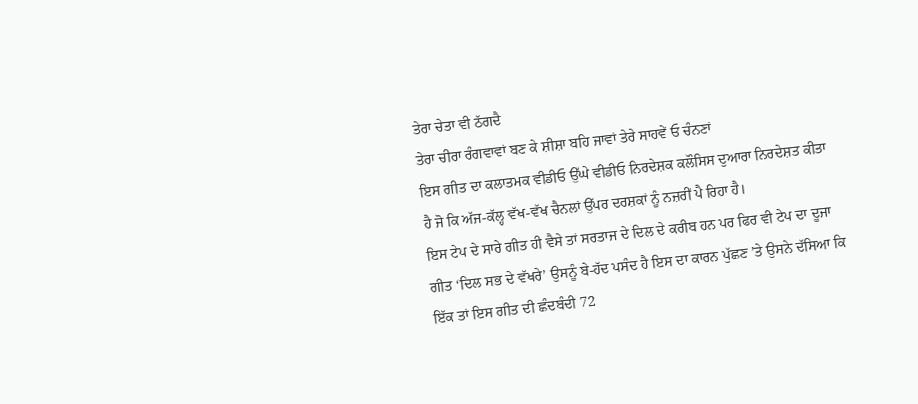ਤੇਰਾ ਚੇਤਾ ਵੀ ਠੱਗਦੈ
ਤੇਰਾ ਚੀਰਾ ਰੰਗਵਾਵਾਂ ਬਣ ਕੇ ਸ਼ੀਸ਼ਾ ਬਹਿ ਜਾਵਾਂ ਤੇਰੇ ਸਾਹਵੇਂ ਓ ਚੰਨਣਾਂ
ਇਸ ਗੀਤ ਦਾ ਕਲਾਤਮਕ ਵੀਡੀਓ ਉੱਘੇ ਵੀਡੀਓ ਨਿਰਦੇਸ਼ਕ ਕਲੌਸਿਸ ਦੁਆਰਾ ਨਿਰਦੇਸ਼ਤ ਕੀਤਾ ਹੈ ਜੋ ਕਿ ਅੱਜ-ਕੱਲ੍ਹ ਵੱਖ-ਵੱਖ ਚੈਨਲਾਂ ਉੱਪਰ ਦਰਸ਼ਕਾਂ ਨੂੰ ਨਜ਼ਰੀਂ ਪੈ ਰਿਹਾ ਹੈ।
ਇਸ ਟੇਪ ਦੇ ਸਾਰੇ ਗੀਤ ਹੀ ਵੈਸੇ ਤਾਂ ਸਰਤਾਜ ਦੇ ਦਿਲ ਦੇ ਕਰੀਬ ਹਨ ਪਰ ਫਿਰ ਵੀ ਟੇਪ ਦਾ ਦੂਜਾ ਗੀਤ ‘ਦਿਲ ਸਭ ਦੇ ਵੱਖਰੇ’ ਉਸਨੂੰ ਬੇ-ਹੱਦ ਪਸੰਦ ਹੈ ਇਸ ਦਾ ਕਾਰਨ ਪੁੱਛਣ ’ਤੇ ਉਸਨੇ ਦੱਸਿਆ ਕਿ ਇੱਕ ਤਾਂ ਇਸ ਗੀਤ ਦੀ ਛੰਦਬੰਦੀ 72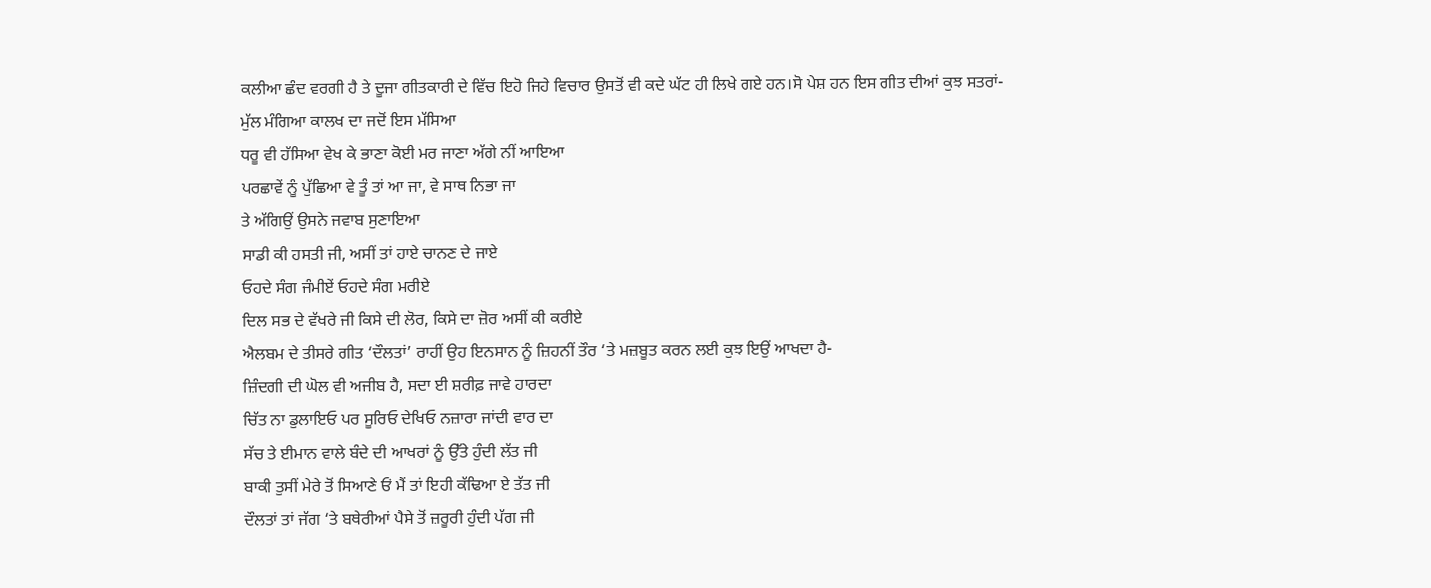ਕਲੀਆ ਛੰਦ ਵਰਗੀ ਹੈ ਤੇ ਦੂਜਾ ਗੀਤਕਾਰੀ ਦੇ ਵਿੱਚ ਇਹੋ ਜਿਹੇ ਵਿਚਾਰ ਉਸਤੋਂ ਵੀ ਕਦੇ ਘੱਟ ਹੀ ਲਿਖੇ ਗਏ ਹਨ।ਸੋ ਪੇਸ਼ ਹਨ ਇਸ ਗੀਤ ਦੀਆਂ ਕੁਝ ਸਤਰਾਂ-
ਮੁੱਲ ਮੰਗਿਆ ਕਾਲਖ ਦਾ ਜਦੋਂ ਇਸ ਮੱਸਿਆ
ਧਰੂ ਵੀ ਹੱਸਿਆ ਵੇਖ ਕੇ ਭਾਣਾ ਕੋਈ ਮਰ ਜਾਣਾ ਅੱਗੇ ਨੀਂ ਆਇਆ
ਪਰਛਾਵੇਂ ਨੂੰ ਪੁੱਛਿਆ ਵੇ ਤੂੰ ਤਾਂ ਆ ਜਾ, ਵੇ ਸਾਥ ਨਿਭਾ ਜਾ
ਤੇ ਅੱਗਿਉਂ ਉਸਨੇ ਜਵਾਬ ਸੁਣਾਇਆ
ਸਾਡੀ ਕੀ ਹਸਤੀ ਜੀ, ਅਸੀਂ ਤਾਂ ਹਾਏ ਚਾਨਣ ਦੇ ਜਾਏ
ਓਹਦੇ ਸੰਗ ਜੰਮੀਏਂ ਓਹਦੇ ਸੰਗ ਮਰੀਏ
ਦਿਲ ਸਭ ਦੇ ਵੱਖਰੇ ਜੀ ਕਿਸੇ ਦੀ ਲੋਰ, ਕਿਸੇ ਦਾ ਜ਼ੋਰ ਅਸੀਂ ਕੀ ਕਰੀਏ
ਐਲਬਮ ਦੇ ਤੀਸਰੇ ਗੀਤ ‘ਦੌਲਤਾਂ’ ਰਾਹੀਂ ਉਹ ਇਨਸਾਨ ਨੂੰ ਜ਼ਿਹਨੀਂ ਤੌਰ ‘ਤੇ ਮਜ਼ਬੂਤ ਕਰਨ ਲਈ ਕੁਝ ਇਉਂ ਆਖਦਾ ਹੈ-
ਜ਼ਿੰਦਗੀ ਦੀ ਘੋਲ ਵੀ ਅਜੀਬ ਹੈ, ਸਦਾ ਈ ਸ਼ਰੀਫ਼ ਜਾਵੇ ਹਾਰਦਾ
ਚਿੱਤ ਨਾ ਡੁਲਾਇਓ ਪਰ ਸੂਰਿਓ ਦੇਖਿਓ ਨਜ਼ਾਰਾ ਜਾਂਦੀ ਵਾਰ ਦਾ
ਸੱਚ ਤੇ ਈਮਾਨ ਵਾਲੇ ਬੰਦੇ ਦੀ ਆਖਰਾਂ ਨੂੰ ਉੱਤੇ ਹੁੰਦੀ ਲੱਤ ਜੀ
ਬਾਕੀ ਤੁਸੀਂ ਮੇਰੇ ਤੋਂ ਸਿਆਣੇ ਓਂ ਮੈਂ ਤਾਂ ਇਹੀ ਕੱਢਿਆ ਏ ਤੱਤ ਜੀ
ਦੌਲਤਾਂ ਤਾਂ ਜੱਗ ‘ਤੇ ਬਥੇਰੀਆਂ ਪੈਸੇ ਤੋਂ ਜ਼ਰੂਰੀ ਹੁੰਦੀ ਪੱਗ ਜੀ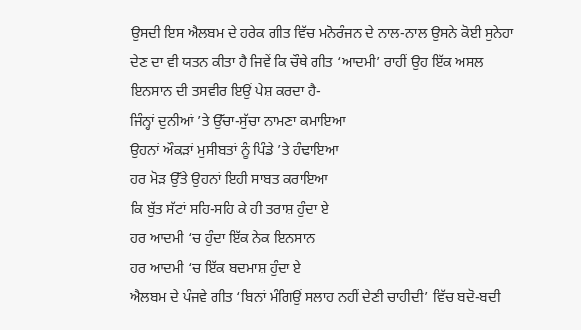ਉਸਦੀ ਇਸ ਐਲਬਮ ਦੇ ਹਰੇਕ ਗੀਤ ਵਿੱਚ ਮਨੋਰੰਜਨ ਦੇ ਨਾਲ-ਨਾਲ ਉਸਨੇ ਕੋਈ ਸੁਨੇਹਾ ਦੇਣ ਦਾ ਵੀ ਯਤਨ ਕੀਤਾ ਹੈ ਜਿਵੇਂ ਕਿ ਚੌਥੇ ਗੀਤ ‘ਆਦਮੀ’ ਰਾਹੀਂ ਉਹ ਇੱਕ ਅਸਲ ਇਨਸਾਨ ਦੀ ਤਸਵੀਰ ਇਉਂ ਪੇਸ਼ ਕਰਦਾ ਹੈ-
ਜਿੰਨ੍ਹਾਂ ਦੁਨੀਆਂ ’ਤੇ ਉੱਚਾ-ਸੁੱਚਾ ਨਾਮਣਾ ਕਮਾਇਆ
ਉਹਨਾਂ ਔਕੜਾਂ ਮੁਸੀਬਤਾਂ ਨੂੰ ਪਿੰਡੇ ’ਤੇ ਹੰਢਾਇਆ
ਹਰ ਮੋੜ ਉੱਤੇ ਉਹਨਾਂ ਇਹੀ ਸਾਬਤ ਕਰਾਇਆ
ਕਿ ਬੁੱਤ ਸੱਟਾਂ ਸਹਿ-ਸਹਿ ਕੇ ਹੀ ਤਰਾਸ਼ ਹੁੰਦਾ ਏ
ਹਰ ਆਦਮੀ ‘ਚ ਹੁੰਦਾ ਇੱਕ ਨੇਕ ਇਨਸਾਨ
ਹਰ ਆਦਮੀ ‘ਚ ਇੱਕ ਬਦਮਾਸ਼ ਹੁੰਦਾ ਏ
ਐਲਬਮ ਦੇ ਪੰਜਵੇ ਗੀਤ ‘ਬਿਨਾਂ ਮੰਗਿਉਂ ਸਲਾਹ ਨਹੀਂ ਦੇਣੀ ਚਾਹੀਦੀ’ ਵਿੱਚ ਬਦੋ-ਬਦੀ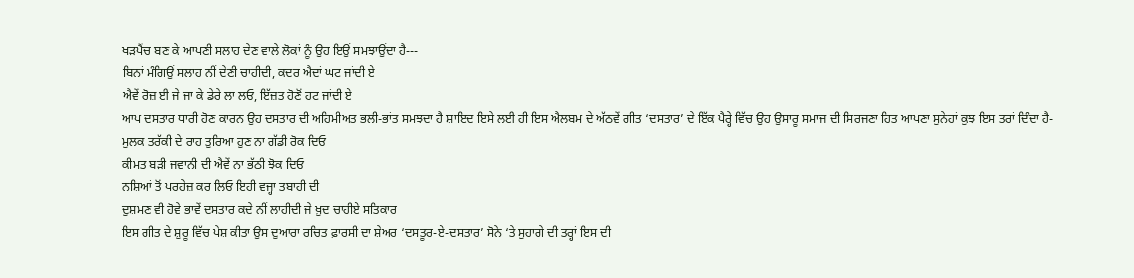ਖੜਪੈਂਚ ਬਣ ਕੇ ਆਪਣੀ ਸਲਾਹ ਦੇਣ ਵਾਲੇ ਲੋਕਾਂ ਨੂੰ ਉਹ ਇਉਂ ਸਮਝਾਉਂਦਾ ਹੈ---
ਬਿਨਾਂ ਮੰਗਿਉਂ ਸਲਾਹ ਨੀਂ ਦੇਣੀ ਚਾਹੀਦੀ, ਕਦਰ ਐਦਾਂ ਘਟ ਜਾਂਦੀ ਏ
ਐਵੇਂ ਰੋਜ਼ ਈ ਜੇ ਜਾ ਕੇ ਡੇਰੇ ਲਾ ਲਓ, ਇੱਜ਼ਤ ਹੋਣੋਂ ਹਟ ਜਾਂਦੀ ਏ
ਆਪ ਦਸਤਾਰ ਧਾਰੀ ਹੋਣ ਕਾਰਨ ਉਹ ਦਸਤਾਰ ਦੀ ਅਹਿਮੀਅਤ ਭਲੀ-ਭਾਂਤ ਸਮਝਦਾ ਹੈ ਸ਼ਾਇਦ ਇਸੇ ਲਈ ਹੀ ਇਸ ਐਲਬਮ ਦੇ ਅੱਠਵੇਂ ਗੀਤ ‘ਦਸਤਾਰ’ ਦੇ ਇੱਕ ਪੈਰ੍ਹੇ ਵਿੱਚ ਉਹ ਉਸਾਰੂ ਸਮਾਜ ਦੀ ਸਿਰਜਣਾ ਹਿਤ ਆਪਣਾ ਸੁਨੇਹਾਂ ਕੁਝ ਇਸ ਤਰਾਂ ਦਿੰਦਾ ਹੈ-
ਮੁਲਕ ਤਰੱਕੀ ਦੇ ਰਾਹ ਤੁਰਿਆ ਹੁਣ ਨਾ ਗੱਡੀ ਰੋਕ ਦਿਓ
ਕੀਮਤ ਬੜੀ ਜਵਾਨੀ ਦੀ ਐਵੇਂ ਨਾ ਭੱਠੀ ਝੋਕ ਦਿਓ
ਨਸ਼ਿਆਂ ਤੋਂ ਪਰਹੇਜ਼ ਕਰ ਲਿਓ ਇਹੀ ਵਜ੍ਹਾ ਤਬਾਹੀ ਦੀ
ਦੁਸ਼ਮਣ ਵੀ ਹੋਵੇ ਭਾਵੇਂ ਦਸਤਾਰ ਕਦੇ ਨੀਂ ਲਾਹੀਦੀ ਜੇ ਖ਼ੁਦ ਚਾਹੀਏ ਸਤਿਕਾਰ
ਇਸ ਗੀਤ ਦੇ ਸ਼ੁਰੂ ਵਿੱਚ ਪੇਸ਼ ਕੀਤਾ ਉਸ ਦੁਆਰਾ ਰਚਿਤ ਫ਼ਾਰਸੀ ਦਾ ਸ਼ੇਅਰ ‘ਦਸਤੂਰ-ਏ-ਦਸਤਾਰ’ ਸੋਨੇ ‘ਤੇ ਸੁਹਾਗੇ ਦੀ ਤਰ੍ਹਾਂ ਇਸ ਦੀ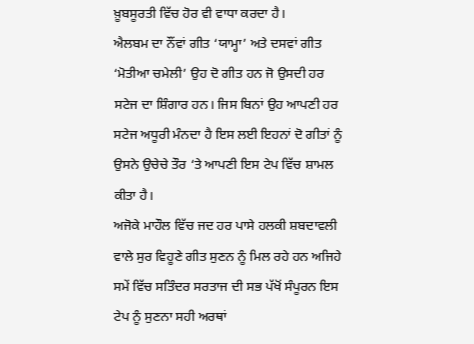ਖ਼ੂਬਸੂਰਤੀ ਵਿੱਚ ਹੋਰ ਵੀ ਵਾਧਾ ਕਰਦਾ ਹੈ।
ਐਲਬਮ ਦਾ ਨੌਂਵਾਂ ਗੀਤ ‘ਯਾਮ੍ਹਾ’ ਅਤੇ ਦਸਵਾਂ ਗੀਤ ‘ਮੋਤੀਆ ਚਮੇਲੀ’ ਉਹ ਦੋ ਗੀਤ ਹਨ ਜੋ ਉਸਦੀ ਹਰ ਸਟੇਜ ਦਾ ਸ਼ਿੰਗਾਰ ਹਨ। ਜਿਸ ਬਿਨਾਂ ਉਹ ਆਪਣੀ ਹਰ ਸਟੇਜ ਅਧੂਰੀ ਮੰਨਦਾ ਹੈ ਇਸ ਲਈ ਇਹਨਾਂ ਦੋ ਗੀਤਾਂ ਨੂੰ ਉਸਨੇ ਉਚੇਚੇ ਤੌਰ ‘ਤੇ ਆਪਣੀ ਇਸ ਟੇਪ ਵਿੱਚ ਸ਼ਾਮਲ ਕੀਤਾ ਹੈ।
ਅਜੋਕੇ ਮਾਹੌਲ ਵਿੱਚ ਜਦ ਹਰ ਪਾਸੇ ਹਲਕੀ ਸ਼ਬਦਾਵਲੀ ਵਾਲੇ ਸੁਰ ਵਿਹੂਣੇ ਗੀਤ ਸੁਣਨ ਨੂੰ ਮਿਲ ਰਹੇ ਹਨ ਅਜਿਹੇ ਸਮੇਂ ਵਿੱਚ ਸਤਿੰਦਰ ਸਰਤਾਜ ਦੀ ਸਭ ਪੱਖੋਂ ਸੰਪੂਰਨ ਇਸ ਟੇਪ ਨੂੰ ਸੁਣਨਾ ਸਹੀ ਅਰਥਾਂ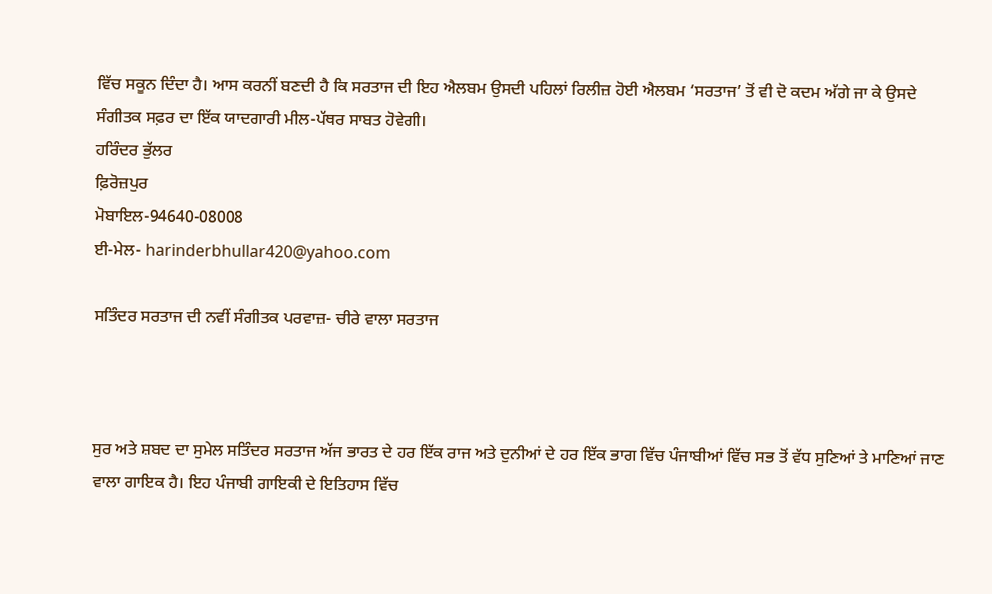ਵਿੱਚ ਸਕੂਨ ਦਿੰਦਾ ਹੈ। ਆਸ ਕਰਨੀਂ ਬਣਦੀ ਹੈ ਕਿ ਸਰਤਾਜ ਦੀ ਇਹ ਐਲਬਮ ਉਸਦੀ ਪਹਿਲਾਂ ਰਿਲੀਜ਼ ਹੋਈ ਐਲਬਮ ‘ਸਰਤਾਜ’ ਤੋਂ ਵੀ ਦੋ ਕਦਮ ਅੱਗੇ ਜਾ ਕੇ ਉਸਦੇ ਸੰਗੀਤਕ ਸਫ਼ਰ ਦਾ ਇੱਕ ਯਾਦਗਾਰੀ ਮੀਲ-ਪੱਥਰ ਸਾਬਤ ਹੋਵੇਗੀ।
ਹਰਿੰਦਰ ਭੁੱਲਰ
ਫ਼ਿਰੋਜ਼ਪੁਰ
ਮੋਬਾਇਲ-94640-08008
ਈ-ਮੇਲ- harinderbhullar420@yahoo.com

ਸਤਿੰਦਰ ਸਰਤਾਜ ਦੀ ਨਵੀਂ ਸੰਗੀਤਕ ਪਰਵਾਜ਼- ਚੀਰੇ ਵਾਲਾ ਸਰਤਾਜ



ਸੁਰ ਅਤੇ ਸ਼ਬਦ ਦਾ ਸੁਮੇਲ ਸਤਿੰਦਰ ਸਰਤਾਜ ਅੱਜ ਭਾਰਤ ਦੇ ਹਰ ਇੱਕ ਰਾਜ ਅਤੇ ਦੁਨੀਆਂ ਦੇ ਹਰ ਇੱਕ ਭਾਗ ਵਿੱਚ ਪੰਜਾਬੀਆਂ ਵਿੱਚ ਸਭ ਤੋਂ ਵੱਧ ਸੁਣਿਆਂ ਤੇ ਮਾਣਿਆਂ ਜਾਣ ਵਾਲਾ ਗਾਇਕ ਹੈ। ਇਹ ਪੰਜਾਬੀ ਗਾਇਕੀ ਦੇ ਇਤਿਹਾਸ ਵਿੱਚ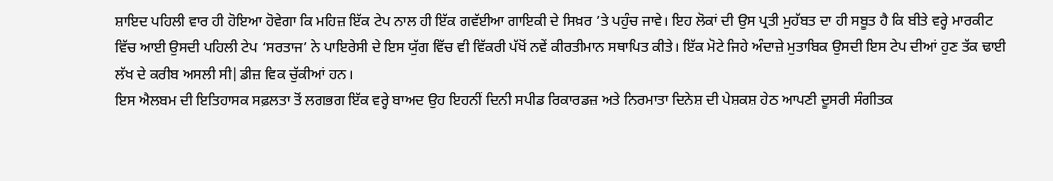ਸ਼ਾਇਦ ਪਹਿਲੀ ਵਾਰ ਹੀ ਹੋਇਆ ਹੋਵੇਗਾ ਕਿ ਮਹਿਜ਼ ਇੱਕ ਟੇਪ ਨਾਲ ਹੀ ਇੱਕ ਗਵੱਈਆ ਗਾਇਕੀ ਦੇ ਸਿਖ਼ਰ ’ਤੇ ਪਹੁੰਚ ਜਾਵੇ। ਇਹ ਲੋਕਾਂ ਦੀ ਉਸ ਪ੍ਰਤੀ ਮੁਹੱਬਤ ਦਾ ਹੀ ਸਬੂਤ ਹੈ ਕਿ ਬੀਤੇ ਵਰ੍ਹੇ ਮਾਰਕੀਟ ਵਿੱਚ ਆਈ ਉਸਦੀ ਪਹਿਲੀ ਟੇਪ ‘ਸਰਤਾਜ’ ਨੇ ਪਾਇਰੇਸੀ ਦੇ ਇਸ ਯੁੱਗ ਵਿੱਚ ਵੀ ਵਿੱਕਰੀ ਪੱਖੋਂ ਨਵੇਂ ਕੀਰਤੀਮਾਨ ਸਥਾਪਿਤ ਕੀਤੇ। ਇੱਕ ਮੋਟੇ ਜਿਹੇ ਅੰਦਾਜ਼ੇ ਮੁਤਾਬਿਕ ਉਸਦੀ ਇਸ ਟੇਪ ਦੀਆਂ ਹੁਣ ਤੱਕ ਢਾਈ ਲੱਖ ਦੇ ਕਰੀਬ ਅਸਲੀ ਸੀ|ਡੀਜ਼ ਵਿਕ ਚੁੱਕੀਆਂ ਹਨ।
ਇਸ ਐਲਬਮ ਦੀ ਇਤਿਹਾਸਕ ਸਫ਼ਲਤਾ ਤੋਂ ਲਗਭਗ ਇੱਕ ਵਰ੍ਹੇ ਬਾਅਦ ਉਹ ਇਹਨੀਂ ਦਿਨੀ ਸਪੀਡ ਰਿਕਾਰਡਜ਼ ਅਤੇ ਨਿਰਮਾਤਾ ਦਿਨੇਸ਼ ਦੀ ਪੇਸ਼ਕਸ਼ ਹੇਠ ਆਪਣੀ ਦੂਸਰੀ ਸੰਗੀਤਕ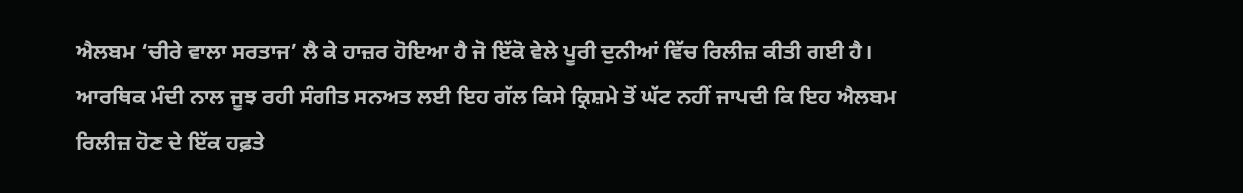ਐਲਬਮ ‘ਚੀਰੇ ਵਾਲਾ ਸਰਤਾਜ’ ਲੈ ਕੇ ਹਾਜ਼ਰ ਹੋਇਆ ਹੈ ਜੋ ਇੱਕੋ ਵੇਲੇ ਪੂਰੀ ਦੁਨੀਆਂ ਵਿੱਚ ਰਿਲੀਜ਼ ਕੀਤੀ ਗਈ ਹੈ। ਆਰਥਿਕ ਮੰਦੀ ਨਾਲ ਜੂਝ ਰਹੀ ਸੰਗੀਤ ਸਨਅਤ ਲਈ ਇਹ ਗੱਲ ਕਿਸੇ ਕ੍ਰਿਸ਼ਮੇ ਤੋਂ ਘੱਟ ਨਹੀਂ ਜਾਪਦੀ ਕਿ ਇਹ ਐਲਬਮ ਰਿਲੀਜ਼ ਹੋਣ ਦੇ ਇੱਕ ਹਫ਼ਤੇ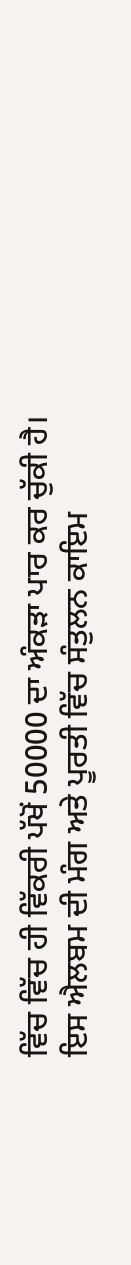ਵਿੱਚ ਵਿੱਚ ਹੀ ਵਿੱਕਰੀ ਪੱਖੋਂ 50000 ਦਾ ਅੰਕੜਾ ਪਾਰ ਕਰ ਚੁੱਕੀ ਹੈ। ਇਸ ਐਲਬਮ ਦੀ ਮੰਗ ਅਤੇ ਪੂਰਤੀ ਵਿੱਚ ਸੰਤੁਲਨ ਕਾਇਮ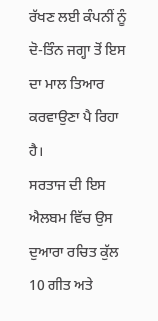ਰੱਖਣ ਲਈ ਕੰਪਨੀਂ ਨੂੰ ਦੋ-ਤਿੰਨ ਜਗ੍ਹਾ ਤੋਂ ਇਸ ਦਾ ਮਾਲ ਤਿਆਰ ਕਰਵਾਉਣਾ ਪੈ ਰਿਹਾ ਹੈ।
ਸਰਤਾਜ ਦੀ ਇਸ ਐਲਬਮ ਵਿੱਚ ਉਸ ਦੁਆਰਾ ਰਚਿਤ ਕੁੱਲ 10 ਗੀਤ ਅਤੇ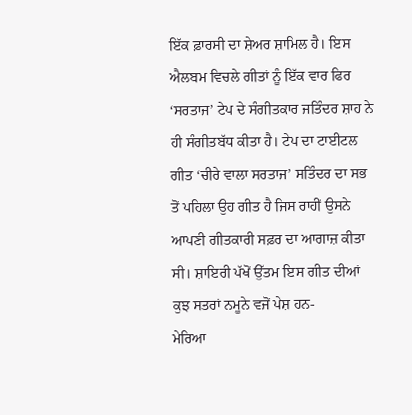ਇੱਕ ਫ਼ਾਰਸੀ ਦਾ ਸ਼ੇਅਰ ਸ਼ਾਮਿਲ ਹੈ। ਇਸ ਐਲਬਮ ਵਿਚਲੇ ਗੀਤਾਂ ਨੂੰ ਇੱਕ ਵਾਰ ਫਿਰ ‘ਸਰਤਾਜ’ ਟੇਪ ਦੇ ਸੰਗੀਤਕਾਰ ਜਤਿੰਦਰ ਸ਼ਾਹ ਨੇ ਹੀ ਸੰਗੀਤਬੱਧ ਕੀਤਾ ਹੈ। ਟੇਪ ਦਾ ਟਾਈਟਲ ਗੀਤ ‘ਚੀਰੇ ਵਾਲਾ ਸਰਤਾਜ’ ਸਤਿੰਦਰ ਦਾ ਸਭ ਤੋਂ ਪਹਿਲਾ ਉਹ ਗੀਤ ਹੈ ਜਿਸ ਰਾਹੀਂ ਉਸਨੇ ਆਪਣੀ ਗੀਤਕਾਰੀ ਸਫ਼ਰ ਦਾ ਆਗਾਜ਼ ਕੀਤਾ ਸੀ। ਸ਼ਾਇਰੀ ਪੱਖੋਂ ਉੱਤਮ ਇਸ ਗੀਤ ਦੀਆਂ ਕੁਝ ਸਤਰਾਂ ਨਮੂਨੇ ਵਜੋਂ ਪੇਸ਼ ਹਨ-
ਮੇਰਿਆ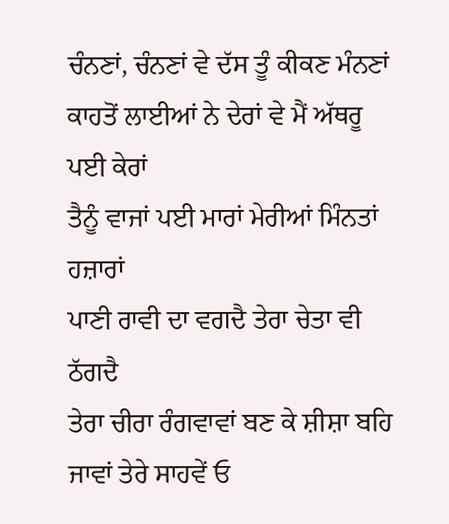ਚੰਨਣਾਂ, ਚੰਨਣਾਂ ਵੇ ਦੱਸ ਤੂੰ ਕੀਕਣ ਮੰਨਣਾਂ
ਕਾਹਤੋਂ ਲਾਈਆਂ ਨੇ ਦੇਰਾਂ ਵੇ ਮੈਂ ਅੱਥਰੂ ਪਈ ਕੇਰਾਂ
ਤੈਨੂੰ ਵਾਜਾਂ ਪਈ ਮਾਰਾਂ ਮੇਰੀਆਂ ਮਿੰਨਤਾਂ ਹਜ਼ਾਰਾਂ
ਪਾਣੀ ਰਾਵੀ ਦਾ ਵਗਦੈ ਤੇਰਾ ਚੇਤਾ ਵੀ ਠੱਗਦੈ
ਤੇਰਾ ਚੀਰਾ ਰੰਗਵਾਵਾਂ ਬਣ ਕੇ ਸ਼ੀਸ਼ਾ ਬਹਿ ਜਾਵਾਂ ਤੇਰੇ ਸਾਹਵੇਂ ਓ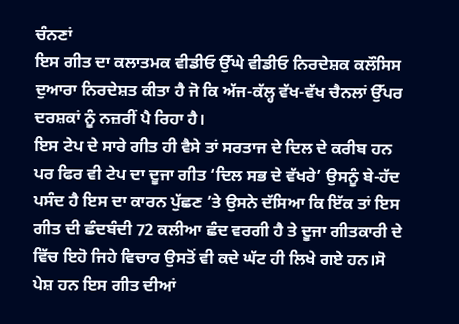ਚੰਨਣਾਂ
ਇਸ ਗੀਤ ਦਾ ਕਲਾਤਮਕ ਵੀਡੀਓ ਉੱਘੇ ਵੀਡੀਓ ਨਿਰਦੇਸ਼ਕ ਕਲੌਸਿਸ ਦੁਆਰਾ ਨਿਰਦੇਸ਼ਤ ਕੀਤਾ ਹੈ ਜੋ ਕਿ ਅੱਜ-ਕੱਲ੍ਹ ਵੱਖ-ਵੱਖ ਚੈਨਲਾਂ ਉੱਪਰ ਦਰਸ਼ਕਾਂ ਨੂੰ ਨਜ਼ਰੀਂ ਪੈ ਰਿਹਾ ਹੈ।
ਇਸ ਟੇਪ ਦੇ ਸਾਰੇ ਗੀਤ ਹੀ ਵੈਸੇ ਤਾਂ ਸਰਤਾਜ ਦੇ ਦਿਲ ਦੇ ਕਰੀਬ ਹਨ ਪਰ ਫਿਰ ਵੀ ਟੇਪ ਦਾ ਦੂਜਾ ਗੀਤ ‘ਦਿਲ ਸਭ ਦੇ ਵੱਖਰੇ’ ਉਸਨੂੰ ਬੇ-ਹੱਦ ਪਸੰਦ ਹੈ ਇਸ ਦਾ ਕਾਰਨ ਪੁੱਛਣ ’ਤੇ ਉਸਨੇ ਦੱਸਿਆ ਕਿ ਇੱਕ ਤਾਂ ਇਸ ਗੀਤ ਦੀ ਛੰਦਬੰਦੀ 72 ਕਲੀਆ ਛੰਦ ਵਰਗੀ ਹੈ ਤੇ ਦੂਜਾ ਗੀਤਕਾਰੀ ਦੇ ਵਿੱਚ ਇਹੋ ਜਿਹੇ ਵਿਚਾਰ ਉਸਤੋਂ ਵੀ ਕਦੇ ਘੱਟ ਹੀ ਲਿਖੇ ਗਏ ਹਨ।ਸੋ ਪੇਸ਼ ਹਨ ਇਸ ਗੀਤ ਦੀਆਂ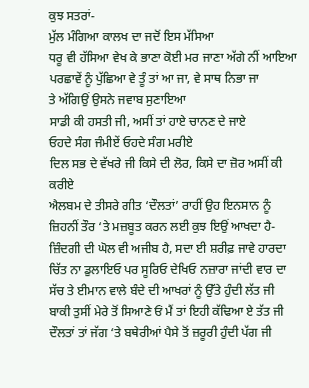ਕੁਝ ਸਤਰਾਂ-
ਮੁੱਲ ਮੰਗਿਆ ਕਾਲਖ ਦਾ ਜਦੋਂ ਇਸ ਮੱਸਿਆ
ਧਰੂ ਵੀ ਹੱਸਿਆ ਵੇਖ ਕੇ ਭਾਣਾ ਕੋਈ ਮਰ ਜਾਣਾ ਅੱਗੇ ਨੀਂ ਆਇਆ
ਪਰਛਾਵੇਂ ਨੂੰ ਪੁੱਛਿਆ ਵੇ ਤੂੰ ਤਾਂ ਆ ਜਾ, ਵੇ ਸਾਥ ਨਿਭਾ ਜਾ
ਤੇ ਅੱਗਿਉਂ ਉਸਨੇ ਜਵਾਬ ਸੁਣਾਇਆ
ਸਾਡੀ ਕੀ ਹਸਤੀ ਜੀ, ਅਸੀਂ ਤਾਂ ਹਾਏ ਚਾਨਣ ਦੇ ਜਾਏ
ਓਹਦੇ ਸੰਗ ਜੰਮੀਏਂ ਓਹਦੇ ਸੰਗ ਮਰੀਏ
ਦਿਲ ਸਭ ਦੇ ਵੱਖਰੇ ਜੀ ਕਿਸੇ ਦੀ ਲੋਰ, ਕਿਸੇ ਦਾ ਜ਼ੋਰ ਅਸੀਂ ਕੀ ਕਰੀਏ
ਐਲਬਮ ਦੇ ਤੀਸਰੇ ਗੀਤ ‘ਦੌਲਤਾਂ’ ਰਾਹੀਂ ਉਹ ਇਨਸਾਨ ਨੂੰ ਜ਼ਿਹਨੀਂ ਤੌਰ ‘ਤੇ ਮਜ਼ਬੂਤ ਕਰਨ ਲਈ ਕੁਝ ਇਉਂ ਆਖਦਾ ਹੈ-
ਜ਼ਿੰਦਗੀ ਦੀ ਘੋਲ ਵੀ ਅਜੀਬ ਹੈ, ਸਦਾ ਈ ਸ਼ਰੀਫ਼ ਜਾਵੇ ਹਾਰਦਾ
ਚਿੱਤ ਨਾ ਡੁਲਾਇਓ ਪਰ ਸੂਰਿਓ ਦੇਖਿਓ ਨਜ਼ਾਰਾ ਜਾਂਦੀ ਵਾਰ ਦਾ
ਸੱਚ ਤੇ ਈਮਾਨ ਵਾਲੇ ਬੰਦੇ ਦੀ ਆਖਰਾਂ ਨੂੰ ਉੱਤੇ ਹੁੰਦੀ ਲੱਤ ਜੀ
ਬਾਕੀ ਤੁਸੀਂ ਮੇਰੇ ਤੋਂ ਸਿਆਣੇ ਓਂ ਮੈਂ ਤਾਂ ਇਹੀ ਕੱਢਿਆ ਏ ਤੱਤ ਜੀ
ਦੌਲਤਾਂ ਤਾਂ ਜੱਗ ‘ਤੇ ਬਥੇਰੀਆਂ ਪੈਸੇ ਤੋਂ ਜ਼ਰੂਰੀ ਹੁੰਦੀ ਪੱਗ ਜੀ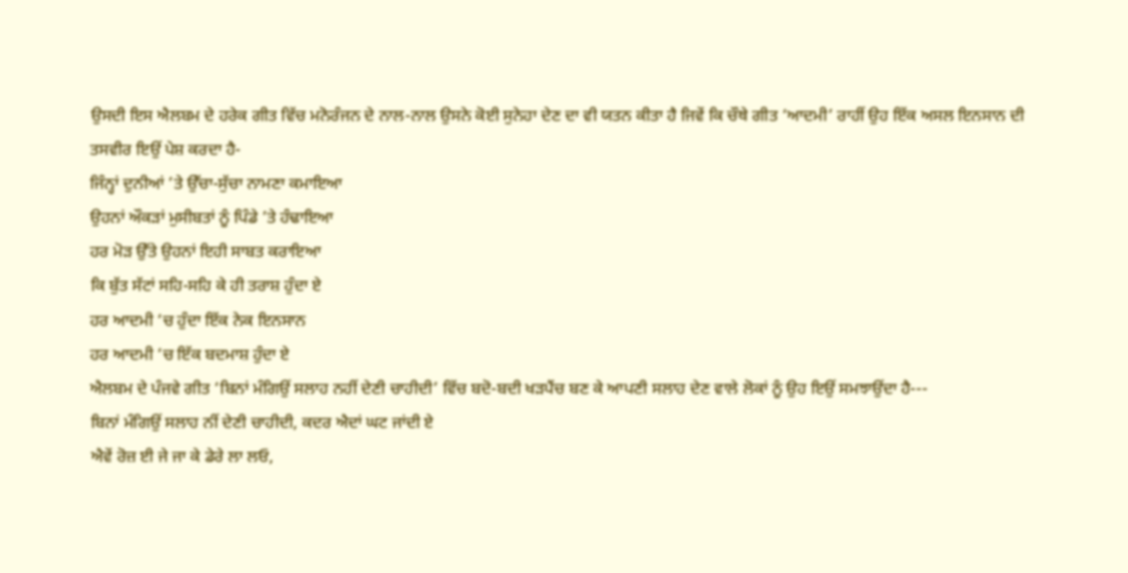ਉਸਦੀ ਇਸ ਐਲਬਮ ਦੇ ਹਰੇਕ ਗੀਤ ਵਿੱਚ ਮਨੋਰੰਜਨ ਦੇ ਨਾਲ-ਨਾਲ ਉਸਨੇ ਕੋਈ ਸੁਨੇਹਾ ਦੇਣ ਦਾ ਵੀ ਯਤਨ ਕੀਤਾ ਹੈ ਜਿਵੇਂ ਕਿ ਚੌਥੇ ਗੀਤ ‘ਆਦਮੀ’ ਰਾਹੀਂ ਉਹ ਇੱਕ ਅਸਲ ਇਨਸਾਨ ਦੀ ਤਸਵੀਰ ਇਉਂ ਪੇਸ਼ ਕਰਦਾ ਹੈ-
ਜਿੰਨ੍ਹਾਂ ਦੁਨੀਆਂ ’ਤੇ ਉੱਚਾ-ਸੁੱਚਾ ਨਾਮਣਾ ਕਮਾਇਆ
ਉਹਨਾਂ ਔਕੜਾਂ ਮੁਸੀਬਤਾਂ ਨੂੰ ਪਿੰਡੇ ’ਤੇ ਹੰਢਾਇਆ
ਹਰ ਮੋੜ ਉੱਤੇ ਉਹਨਾਂ ਇਹੀ ਸਾਬਤ ਕਰਾਇਆ
ਕਿ ਬੁੱਤ ਸੱਟਾਂ ਸਹਿ-ਸਹਿ ਕੇ ਹੀ ਤਰਾਸ਼ ਹੁੰਦਾ ਏ
ਹਰ ਆਦਮੀ ‘ਚ ਹੁੰਦਾ ਇੱਕ ਨੇਕ ਇਨਸਾਨ
ਹਰ ਆਦਮੀ ‘ਚ ਇੱਕ ਬਦਮਾਸ਼ ਹੁੰਦਾ ਏ
ਐਲਬਮ ਦੇ ਪੰਜਵੇ ਗੀਤ ‘ਬਿਨਾਂ ਮੰਗਿਉਂ ਸਲਾਹ ਨਹੀਂ ਦੇਣੀ ਚਾਹੀਦੀ’ ਵਿੱਚ ਬਦੋ-ਬਦੀ ਖੜਪੈਂਚ ਬਣ ਕੇ ਆਪਣੀ ਸਲਾਹ ਦੇਣ ਵਾਲੇ ਲੋਕਾਂ ਨੂੰ ਉਹ ਇਉਂ ਸਮਝਾਉਂਦਾ ਹੈ---
ਬਿਨਾਂ ਮੰਗਿਉਂ ਸਲਾਹ ਨੀਂ ਦੇਣੀ ਚਾਹੀਦੀ, ਕਦਰ ਐਦਾਂ ਘਟ ਜਾਂਦੀ ਏ
ਐਵੇਂ ਰੋਜ਼ ਈ ਜੇ ਜਾ ਕੇ ਡੇਰੇ ਲਾ ਲਓ,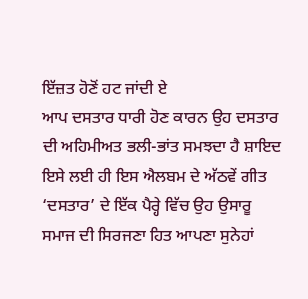ਇੱਜ਼ਤ ਹੋਣੋਂ ਹਟ ਜਾਂਦੀ ਏ
ਆਪ ਦਸਤਾਰ ਧਾਰੀ ਹੋਣ ਕਾਰਨ ਉਹ ਦਸਤਾਰ ਦੀ ਅਹਿਮੀਅਤ ਭਲੀ-ਭਾਂਤ ਸਮਝਦਾ ਹੈ ਸ਼ਾਇਦ ਇਸੇ ਲਈ ਹੀ ਇਸ ਐਲਬਮ ਦੇ ਅੱਠਵੇਂ ਗੀਤ ‘ਦਸਤਾਰ’ ਦੇ ਇੱਕ ਪੈਰ੍ਹੇ ਵਿੱਚ ਉਹ ਉਸਾਰੂ ਸਮਾਜ ਦੀ ਸਿਰਜਣਾ ਹਿਤ ਆਪਣਾ ਸੁਨੇਹਾਂ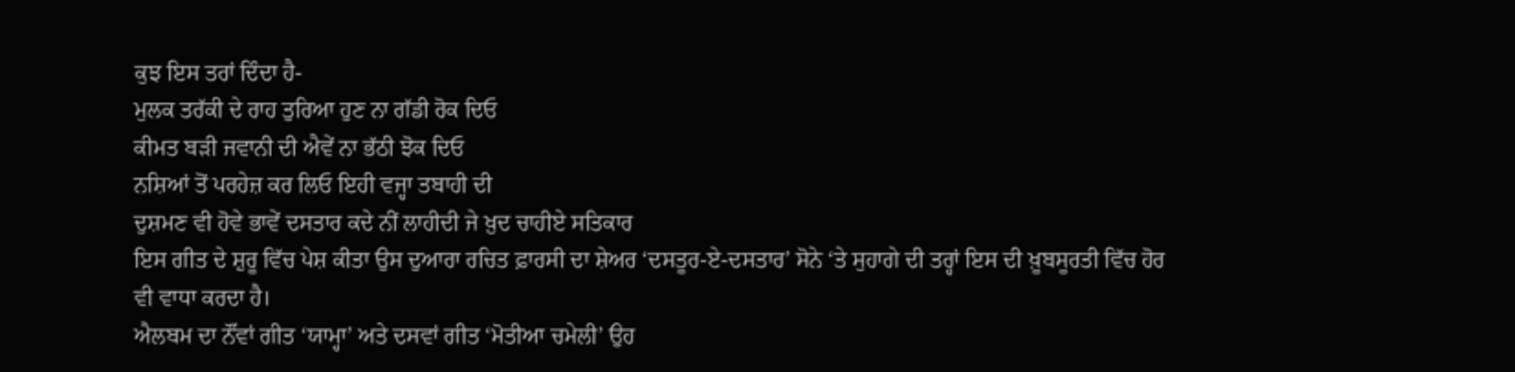ਕੁਝ ਇਸ ਤਰਾਂ ਦਿੰਦਾ ਹੈ-
ਮੁਲਕ ਤਰੱਕੀ ਦੇ ਰਾਹ ਤੁਰਿਆ ਹੁਣ ਨਾ ਗੱਡੀ ਰੋਕ ਦਿਓ
ਕੀਮਤ ਬੜੀ ਜਵਾਨੀ ਦੀ ਐਵੇਂ ਨਾ ਭੱਠੀ ਝੋਕ ਦਿਓ
ਨਸ਼ਿਆਂ ਤੋਂ ਪਰਹੇਜ਼ ਕਰ ਲਿਓ ਇਹੀ ਵਜ੍ਹਾ ਤਬਾਹੀ ਦੀ
ਦੁਸ਼ਮਣ ਵੀ ਹੋਵੇ ਭਾਵੇਂ ਦਸਤਾਰ ਕਦੇ ਨੀਂ ਲਾਹੀਦੀ ਜੇ ਖ਼ੁਦ ਚਾਹੀਏ ਸਤਿਕਾਰ
ਇਸ ਗੀਤ ਦੇ ਸ਼ੁਰੂ ਵਿੱਚ ਪੇਸ਼ ਕੀਤਾ ਉਸ ਦੁਆਰਾ ਰਚਿਤ ਫ਼ਾਰਸੀ ਦਾ ਸ਼ੇਅਰ ‘ਦਸਤੂਰ-ਏ-ਦਸਤਾਰ’ ਸੋਨੇ ‘ਤੇ ਸੁਹਾਗੇ ਦੀ ਤਰ੍ਹਾਂ ਇਸ ਦੀ ਖ਼ੂਬਸੂਰਤੀ ਵਿੱਚ ਹੋਰ ਵੀ ਵਾਧਾ ਕਰਦਾ ਹੈ।
ਐਲਬਮ ਦਾ ਨੌਂਵਾਂ ਗੀਤ ‘ਯਾਮ੍ਹਾ’ ਅਤੇ ਦਸਵਾਂ ਗੀਤ ‘ਮੋਤੀਆ ਚਮੇਲੀ’ ਉਹ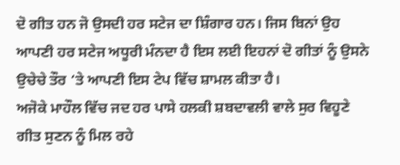ਦੋ ਗੀਤ ਹਨ ਜੋ ਉਸਦੀ ਹਰ ਸਟੇਜ ਦਾ ਸ਼ਿੰਗਾਰ ਹਨ। ਜਿਸ ਬਿਨਾਂ ਉਹ ਆਪਣੀ ਹਰ ਸਟੇਜ ਅਧੂਰੀ ਮੰਨਦਾ ਹੈ ਇਸ ਲਈ ਇਹਨਾਂ ਦੋ ਗੀਤਾਂ ਨੂੰ ਉਸਨੇ ਉਚੇਚੇ ਤੌਰ ‘ਤੇ ਆਪਣੀ ਇਸ ਟੇਪ ਵਿੱਚ ਸ਼ਾਮਲ ਕੀਤਾ ਹੈ।
ਅਜੋਕੇ ਮਾਹੌਲ ਵਿੱਚ ਜਦ ਹਰ ਪਾਸੇ ਹਲਕੀ ਸ਼ਬਦਾਵਲੀ ਵਾਲੇ ਸੁਰ ਵਿਹੂਣੇ ਗੀਤ ਸੁਣਨ ਨੂੰ ਮਿਲ ਰਹੇ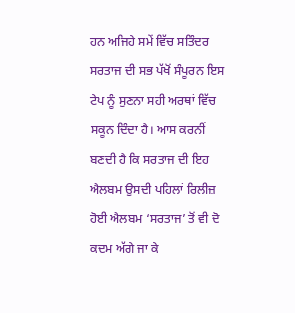ਹਨ ਅਜਿਹੇ ਸਮੇਂ ਵਿੱਚ ਸਤਿੰਦਰ ਸਰਤਾਜ ਦੀ ਸਭ ਪੱਖੋਂ ਸੰਪੂਰਨ ਇਸ ਟੇਪ ਨੂੰ ਸੁਣਨਾ ਸਹੀ ਅਰਥਾਂ ਵਿੱਚ ਸਕੂਨ ਦਿੰਦਾ ਹੈ। ਆਸ ਕਰਨੀਂ ਬਣਦੀ ਹੈ ਕਿ ਸਰਤਾਜ ਦੀ ਇਹ ਐਲਬਮ ਉਸਦੀ ਪਹਿਲਾਂ ਰਿਲੀਜ਼ ਹੋਈ ਐਲਬਮ ‘ਸਰਤਾਜ’ ਤੋਂ ਵੀ ਦੋ ਕਦਮ ਅੱਗੇ ਜਾ ਕੇ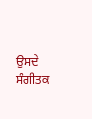ਉਸਦੇ ਸੰਗੀਤਕ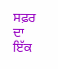ਸਫ਼ਰ ਦਾ ਇੱਕ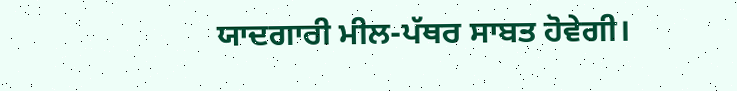ਯਾਦਗਾਰੀ ਮੀਲ-ਪੱਥਰ ਸਾਬਤ ਹੋਵੇਗੀ।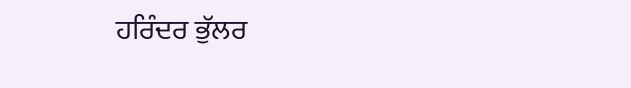ਹਰਿੰਦਰ ਭੁੱਲਰ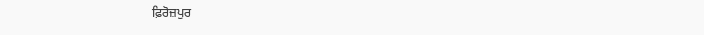ਫ਼ਿਰੋਜ਼ਪੁਰ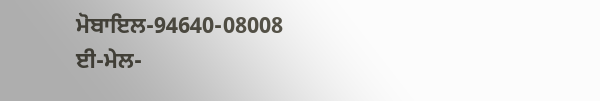ਮੋਬਾਇਲ-94640-08008
ਈ-ਮੇਲ-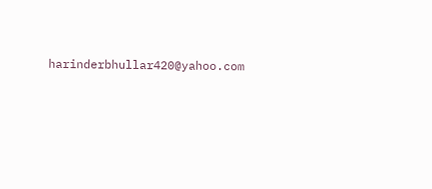harinderbhullar420@yahoo.com